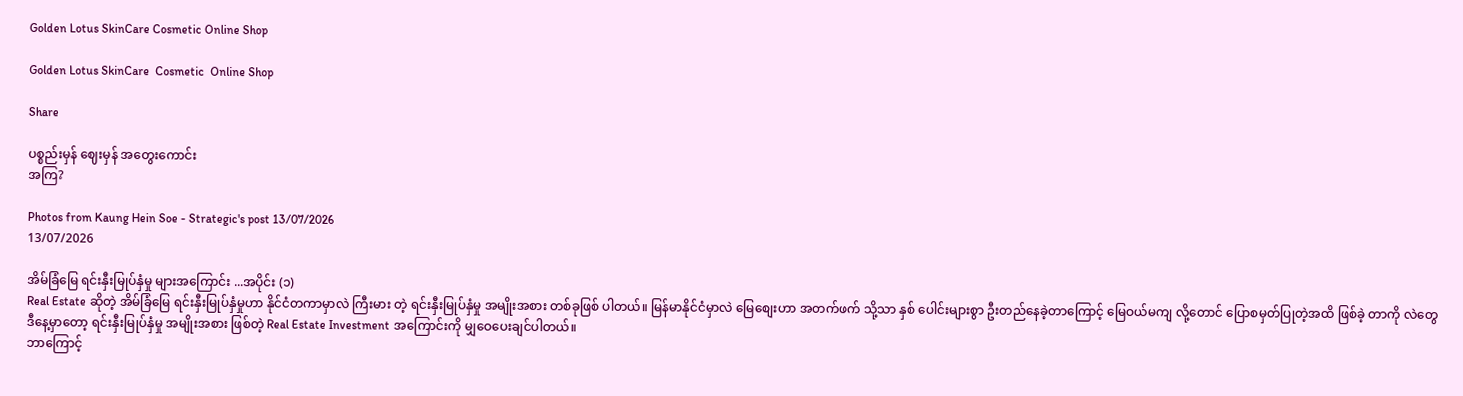Golden Lotus SkinCare Cosmetic Online Shop

Golden Lotus SkinCare  Cosmetic  Online Shop

Share

ပစ္စည်းမှန် ဈေးမှန် အတွေးကောင်း
အကြ?

Photos from Kaung Hein Soe - Strategic's post 13/07/2026
13/07/2026

အိမ်ခြံမြေ ရင်းနှီးမြုပ်နှံမှု များအကြောင်း ...အပိုင်း (၁)
Real Estate ဆိုတဲ့ အိမ်ခြံမြေ ရင်းနှီးမြုပ်နှံမှုဟာ နိုင်ငံတကာမှာလဲ ကြီးမား တဲ့ ရင်းနှီးမြုပ်နှံမှု အမျိုးအစား တစ်ခုဖြစ် ပါတယ်။ မြန်မာနိုင်ငံမှာလဲ မြေစျေးဟာ အတက်ဖက် သို့သာ နှစ် ပေါင်းများစွာ ဦးတည်နေခဲ့တာကြောင့် မြေဝယ်မကျ လို့တောင် ပြောစမှတ်ပြုတဲ့အထိ ဖြစ်ခဲ့ တာကို လဲတွေ ဒီနေ့မှာတော့ ရင်းနှီးမြုပ်နှံမှု အမျိုးအစား ဖြစ်တဲ့ Real Estate Investment အကြောင်းကို မျှဝေပေးချင်ပါတယ်။
ဘာကြောင့်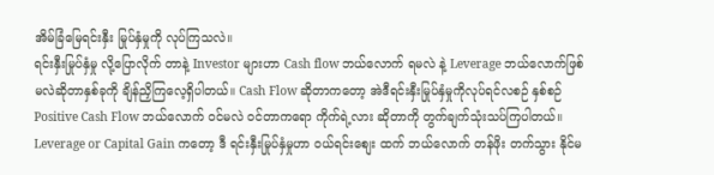အိမ်ခြံမြေရင်းနှီး မြုပ်နှံမှုကို လုပ်ကြသလဲ။
ရင်းနှီးမြုပ်နှံမှု လို့ပြောလိုက် တာနဲ့ Investor များဟာ Cash flow ဘယ်လောက် ရမလဲ နဲ့ Leverage ဘယ်လောက်ဖြစ် မလဲဆိုတာနှစ်ခုကို ချိန်ညှိကြလေ့ရှိပါတယ်။ Cash Flow ဆိုတာကတော့ အဲဒီရင်းနှီးမြုပ်နှံမှုကိုလုပ်ရင်လစဉ် နှစ်စဉ် Positive Cash Flow ဘယ်လောက် ဝင်မလဲ ဝင်တာကရော ကိုက်ရဲ့လား ဆိုတာကို တွက်ချက်သုံးသပ်ကြပါတယ်။ Leverage or Capital Gain ကတော့ ဒီ ရင်းနှီးမြုပ်နှံမှုဟာ ဝယ်ရင်းစျေး ထက် ဘယ်လောက် တန်ဖိုး တက်သွား နိုင်မ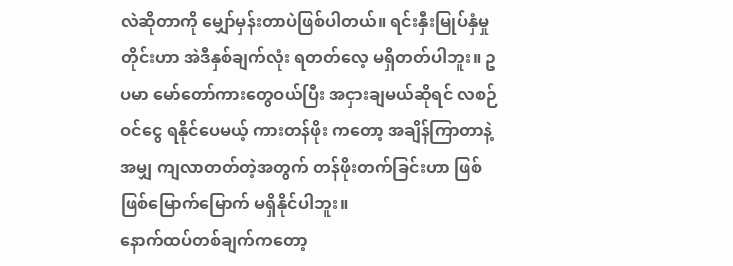လဲဆိုတာကို မျှော်မှန်းတာပဲဖြစ်ပါတယ်။ ရင်းနှီးမြုပ်နှံမှုတိုင်းဟာ အဲဒီနှစ်ချက်လုံး ရတတ်လေ့ မရှိတတ်ပါဘူး။ ဥပမာ မော်တော်ကားတွေဝယ်ပြီး အငှားချမယ်ဆိုရင် လစဉ် ဝင်ငွေ ရနိုင်ပေမယ့် ကားတန်ဖိုး ကတော့ အချိန်ကြာတာနဲ့အမျှ ကျလာတတ်တဲ့အတွက် တန်ဖိုးတက်ခြင်းဟာ ဖြစ်ဖြစ်မြောက်မြောက် မရှိနိုင်ပါဘူး။
နောက်ထပ်တစ်ချက်ကတော့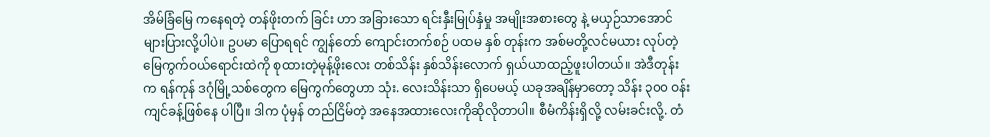အိမ်ခြံမြေ ကနေရတဲ့ တန်ဖိုးတက် ခြင်း ဟာ အခြားသော ရင်းနှီးမြုပ်နှံမှု အမျိုးအစားတွေ နဲ့ မယှဉ်သာအောင် များပြားလို့ပါပဲ။ ဥပမာ ပြောရရင် ကျွန်တော် ကျောင်းတက်စဉ် ပထမ နှစ် တုန်းက အစ်မတို့လင်မယား လုပ်တဲ့ မြေကွက်ဝယ်ရောင်းထဲကို စုထားတဲ့မုန့်ဖိုးလေး တစ်သိန်း နှစ်သိန်းလောက် ရှယ်ယာထည့်ဖူးပါတယ်။ အဲဒီတုန်းက ရန်ကုန် ဒဂုံမြို့သစ်တွေက မြေကွက်တွေဟာ သုံး. လေးသိန်းသာ ရှိပေမယ့် ယခုအချိန်မှာတော့ သိန်း ၃၀၀ ဝန်းကျင်ခန့်ဖြစ်နေ ပါပြီ။ ဒါက ပုံမှန် တည်ငြိမ်တဲ့ အနေအထားလေးကိုဆိုလိုတာပါ။ စီမံကိန်းရှိလို့ လမ်းခင်းလို့. တံ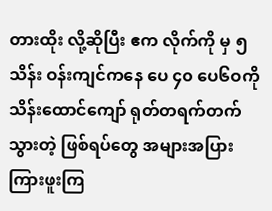တားထိုး လို့ဆိုပြီး ဧက လိုက်ကို မှ ၅သိန်း ဝန်းကျင်ကနေ ပေ ၄၀ ပေ၆ဝကို သိန်းထောင်ကျော် ရုတ်တရက်တက်သွားတဲ့ ဖြစ်ရပ်တွေ အများအပြား ကြားဖူးကြ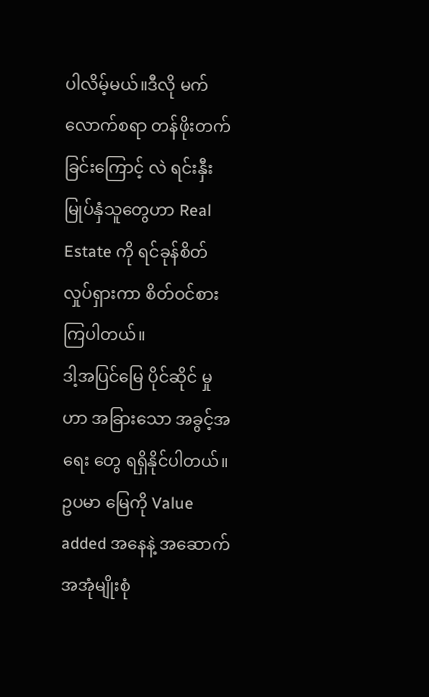ပါလိမ့်မယ်။ဒီလို မက်လောက်စရာ တန်ဖိုးတက်ခြင်းကြောင့် လဲ ရင်းနှီးမြုပ်နှံသူတွေဟာ Real Estate ကို ရင်ခုန်စိတ်လှုပ်ရှားကာ စိတ်ဝင်စားကြပါတယ်။
ဒါ့အပြင်မြေ ပိုင်ဆိုင် မှုဟာ အခြားသော အခွင့်အရေး တွေ ရရှိနိုင်ပါတယ်။ ဥပမာ မြေကို Value added အနေနဲ့ အဆောက်အအုံမျိုးစုံ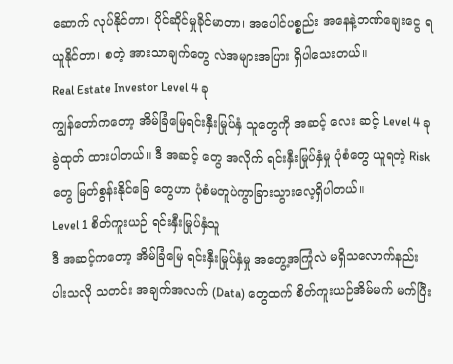ဆောက် လုပ်နိုင်တာ၊ ပိုင်ဆိုင်မှုခိုင်မာတာ၊ အပေါင်ပစ္စည်း အနေနဲ့ဘဏ်ချေးငွေ ရယူနိုင်တာ၊ စတဲ့ အားသာချက်တွေ လဲအများအပြား ရှိပါသေးတယ်။
Real Estate Investor Level 4 ခု
ကျွန်တော်ကတော့ အိမ်ခြံမြေရင်းနှီးမြုပ်နှံ သူတွေကို အဆင့် လေး ဆင့် Level 4 ခု ခွဲထုတ် ထားပါတယ်။ ဒီ အဆင့် တွေ အလိုက် ရင်းနှီးမြုပ်နှံမှု ပုံစံတွေ ယူရတဲ့ Risk တွေ မြတ်စွန်းနိုင်ခြေ တွေဟာ ပုံစံမတူပဲကွာခြားသွားလေ့ရှိပါတယ်။
Level 1 စိတ်ကူးယဉ် ရင်းနှီးမြုပ်နှံသူ
ဒီ အဆင့်ကတော့ အိမ်ခြံမြေ ရင်းနှီးမြုပ်နှံမှု အတွေ့အကြုံလဲ မရှိသလောက်နည်းပါးသလို သတင်း အချက်အလက် (Data) တွေထက် စိတ်ကူးယဉ်အိမ်မက် မက်ပြီး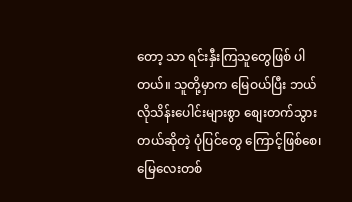တော့ သာ ရင်းနှီးကြသူတွေဖြစ် ပါတယ်။ သူတို့မှာက မြေဝယ်ပြီး ဘယ်လိုသိန်းပေါင်းများစွာ စျေးတက်သွားတယ်ဆိုတဲ့ ပုံပြင်တွေ ကြောင့်ဖြစ်စေ၊ မြေလေးတစ်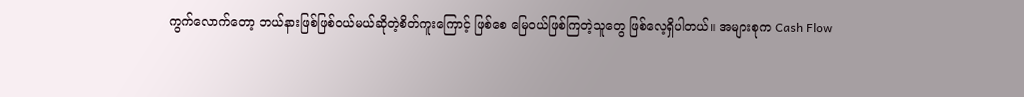ကွက်လောက်တော့ ဘယ်နားဖြစ်ဖြစ်ဝယ်မယ်ဆိုတဲ့စိတ်ကူးကြောင့် ဖြစ်စေ မြေဝယ်ဖြစ်ကြတဲ့သူတွေ ဖြစ်လေ့ရှိပါတယ်။ အများစုက Cash Flow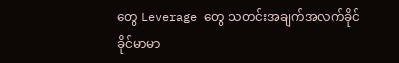တွေ Leverage တွေ သတင်းအချက်အလက်ခိုင်ခိုင်မာမာ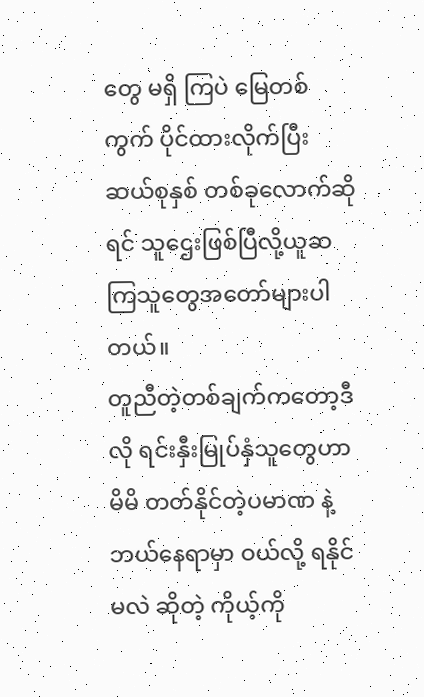တွေ မရှိ ကြပဲ မြေတစ်ကွက် ပိုင်ထားလိုက်ပြီး ဆယ်စုနှစ် တစ်ခုလောက်ဆိုရင် သူဌေးဖြစ်ပြီလို့ယူဆ ကြသူတွေအတော်များပါတယ်။
တူညီတဲ့တစ်ချက်ကတော့ဒီလို ရင်းနှီးမြုပ်နှံသူတွေဟာ မိမိ တတ်နိုင်တဲ့ပမာဏ နဲ့ ဘယ်နေရာမှာ ဝယ်လို့ ရနိုင်မလဲ ဆိုတဲ့ ကိုယ့်ကို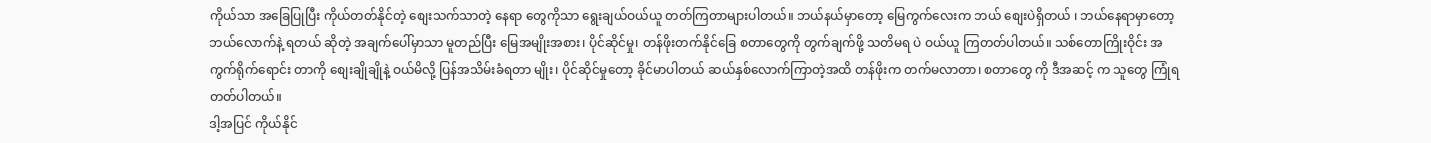ကိုယ်သာ အခြေပြုပြီး ကိုယ်တတ်နိုင်တဲ့ စျေးသက်သာတဲ့ နေရာ တွေကိုသာ ရွေးချယ်ဝယ်ယူ တတ်ကြတာများပါတယ်။ ဘယ်နယ်မှာတော့ မြေကွက်လေးက ဘယ် စျေးပဲရှိတယ် ၊ ဘယ်နေရာမှာတော့ ဘယ်လောက်နဲ့ ရတယ် ဆိုတဲ့ အချက်ပေါ်မှာသာ မူတည်ပြီး မြေအမျိုးအစား၊ ပိုင်ဆိုင်မှု၊ တန်ဖိုးတက်နိုင်ခြေ စတာတွေကို တွက်ချက်ဖို့ သတိမရ ပဲ ဝယ်ယူ ကြတတ်ပါတယ်။ သစ်တောကြိုးဝိုင်း အကွက်ရိုက်ရောင်း တာကို စျေးချိုချိုနဲ့ ဝယ်မိလို့ ပြန်အသိမ်းခံရတာ မျိုး၊ ပိုင်ဆိုင်မှုတော့ ခိုင်မာပါတယ် ဆယ်နှစ်လောက်ကြာတဲ့အထိ တန်ဖိုးက တက်မလာတာ၊ စတာတွေ ကို ဒီအဆင့် က သူတွေ ကြုံရတတ်ပါတယ်။
ဒါ့အပြင် ကိုယ်နိုင်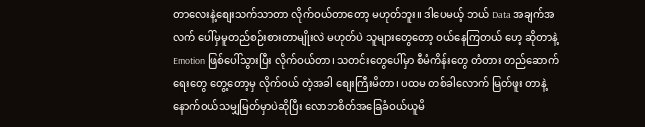တာလေးနဲ့စျေးသက်သာတာ လိုက်ဝယ်တာတော့ မဟုတ်ဘူး။ ဒါပေမယ့် ဘယ် Data အချက်အလက် ပေါ်မှမူတည်စဉ်းစားတာမျိုးလဲ မဟုတ်ပဲ သူများတွေတော့ ဝယ်နေကြတယ် ဟေ့ ဆိုတာနဲ့ Emotion ဖြစ်ပေါ်သွားပြီး လိုက်ဝယ်တာ၊ သတင်းတွေပေါ်မှာ စီမံကိန်းတွေ တံတား တည်ဆောက်ရေးတွေ တွေ့တော့မှ လိုက်ဝယ် တဲ့အခါ စျေးကြီးမိတာ၊ ပထမ တစ်ခါလောက် မြတ်ဖူး တာနဲ့ နောက်ဝယ်သမျှမြတ်မှာပဲဆိုပြီး လောဘစိတ်အခြေခံဝယ်ယူမိ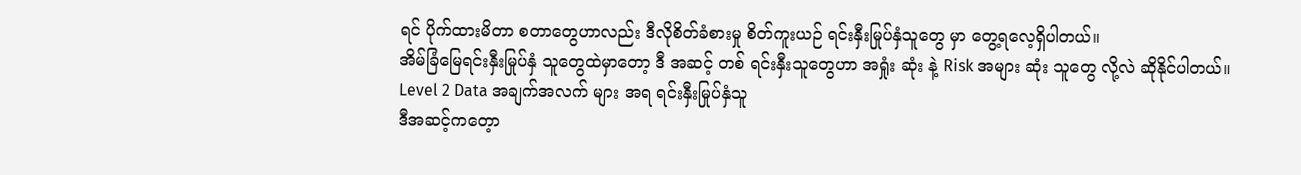ရင် ပိုက်ထားမိတာ စတာတွေဟာလည်း ဒီလိုစိတ်ခံစားမှု စိတ်ကူးယဉ် ရင်းနှီးမြုပ်နှံသူတွေ မှာ တွေ့ရလေ့ရှိပါတယ်။
အိမ်ခြံမြေရင်းနှီးမြုပ်နှံ သူတွေထဲမှာတော့ ဒီ အဆင့် တစ် ရင်းနှီးသူတွေဟာ အရှုံး ဆုံး နဲ့ Risk အများ ဆုံး သူတွေ လို့လဲ ဆိုနိုင်ပါတယ်။
Level 2 Data အချက်အလက် များ အရ ရင်းနှီးမြုပ်နှံသူ
ဒီအဆင့်ကတေ့ာ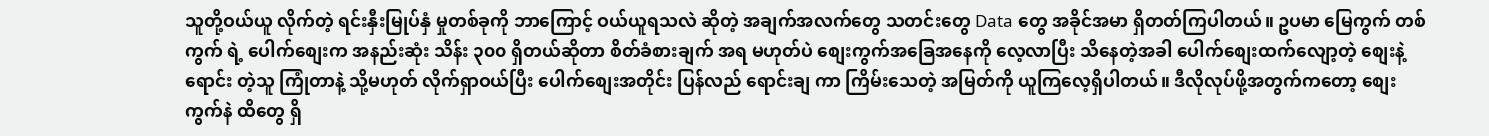သူတို့ဝယ်ယူ လိုက်တဲ့ ရင်းနှီးမြုပ်နှံ မှုတစ်ခုကို ဘာကြောင့် ဝယ်ယူရသလဲ ဆိုတဲ့ အချက်အလက်တွေ သတင်းတွေ Data တွေ အခိုင်အမာ ရှိတတ်ကြပါတယ်။ ဥပမာ မြေကွက် တစ်ကွက် ရဲ့ ပေါက်စျေးက အနည်းဆုံး သိန်း ၃၀၀ ရှိတယ်ဆိုတာ စိတ်ခံစားချက် အရ မဟုတ်ပဲ စျေးကွက်အခြေအနေကို လေ့လာပြီး သိနေတဲ့အခါ ပေါက်စျေးထက်လျော့တဲ့ စျေးနဲ့ ရောင်း တဲ့သူ ကြုံတာနဲ့ သို့မဟုတ် လိုက်ရှာဝယ်ပြီး ပေါက်စျေးအတိုင်း ပြန်လည် ရောင်းချ ကာ ကြိမ်းသေတဲ့ အမြတ်ကို ယူကြလေ့ရှိပါတယ်။ ဒီလိုလုပ်ဖို့အတွက်ကတော့ စျေးကွက်နဲ ထိတွေ ရှိ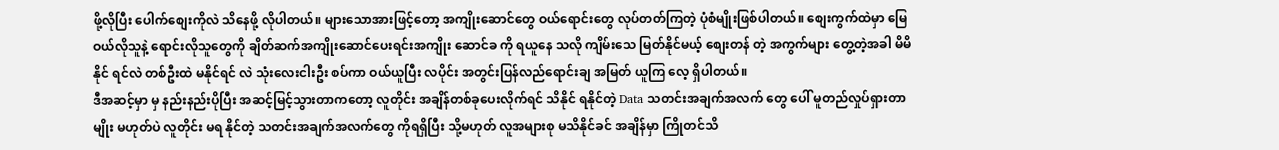ဖို့လိုပြီး ပေါက်စျေးကိုလဲ သိနေဖို့ လိုပါတယ်။ များသောအားဖြင့်တော့ အကျိုးဆောင်တွေ ဝယ်ရောင်းတွေ လုပ်တတ်ကြတဲ့ ပုံစံမျိုးဖြစ်ပါတယ်။ စျေးကွက်ထဲမှာ မြေ ဝယ်လိုသူနဲ့ ရောင်းလိုသူတွေကို ချိတ်ဆက်အကျိုးဆောင်ပေးရင်းအကျိုး ဆောင်ခ ကို ရယူနေ သလို ကျိမ်းသေ မြတ်နိုင်မယ့် စျေးတန် တဲ့ အကွက်များ တွေ့တဲ့အခါ မိမိ နိုင် ရင်လဲ တစ်ဦးထဲ မနိုင်ရင် လဲ သုံးလေးငါးဦး စပ်ကာ ဝယ်ယူပြီး လပိုင်း အတွင်းပြန်လည်ရောင်းချ အမြတ် ယူကြ လေ့ ရှိပါတယ်။
ဒီအဆင့်မှာ မှ နည်းနည်းပိုပြီး အဆင့်မြင့်သွားတာကတော့ လူတိုင်း အချိန်တစ်ခုပေးလိုက်ရင် သိနိုင် ရနိုင်တဲ့ Data သတင်းအချက်အလက် တွေ ပေါ် မူတည်လှုပ်ရှားတာမျိုး မဟုတ်ပဲ လူတိုင်း မရ နိုင်တဲ့ သတင်းအချက်အလက်တွေ ကိုရရှိပြီး သို့မဟုတ် လူအများစု မသိနိုင်ခင် အချိန်မှာ ကြိုတင်သိ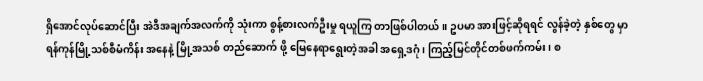ရှိအောင်လုပ်ဆောင်ပြီး အဲဒီအချက်အလက်ကို သုံးကာ စွန့်စားလက်ဦးမှု ရယူကြ တာဖြစ်ပါတယ်။ ဥပမာ အားဖြင့်ဆိုရရင် လွန်ခဲ့တဲ့ နှစ်တွေ မှာ ရန်ကုန်မြို့သစ်စီမံကိန်း အနေနဲ့ မြို့အသစ် တည်ဆောက် ဖို့ မြေနေရာရွေးတဲ့အခါ အရှေ့ဒဂုံ၊ ကြည့်မြင်တိုင်တစ်ဖက်ကမ်း၊ စ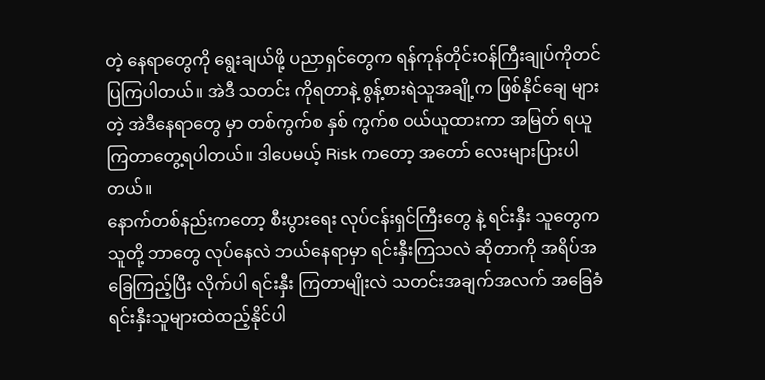တဲ့ နေရာတွေကို ရွေးချယ်ဖို့ ပညာရှင်တွေက ရန်ကုန်တိုင်းဝန်ကြီးချုပ်ကိုတင်ပြကြပါတယ်။ အဲဒီ သတင်း ကိုရတာနဲ့ စွန့်စားရဲသူအချို့က ဖြစ်နိုင်ချေ များတဲ့ အဲဒီနေရာတွေ မှာ တစ်ကွက်စ နှစ် ကွက်စ ဝယ်ယူထားကာ အမြတ် ရယူကြတာတွေ့ရပါတယ်။ ဒါပေမယ့် Risk ကတော့ အတော် လေးများပြားပါတယ်။
နောက်တစ်နည်းကတော့ စီးပွားရေး လုပ်ငန်းရှင်ကြီးတွေ နဲ့ ရင်းနှီး သူတွေက သူတို့ ဘာတွေ လုပ်နေလဲ ဘယ်နေရာမှာ ရင်းနှီးကြသလဲ ဆိုတာကို အရိပ်အခြေကြည့်ပြီး လိုက်ပါ ရင်းနှီး ကြတာမျိုးလဲ သတင်းအချက်အလက် အခြေခံရင်းနှီးသူများထဲထည့်နိုင်ပါ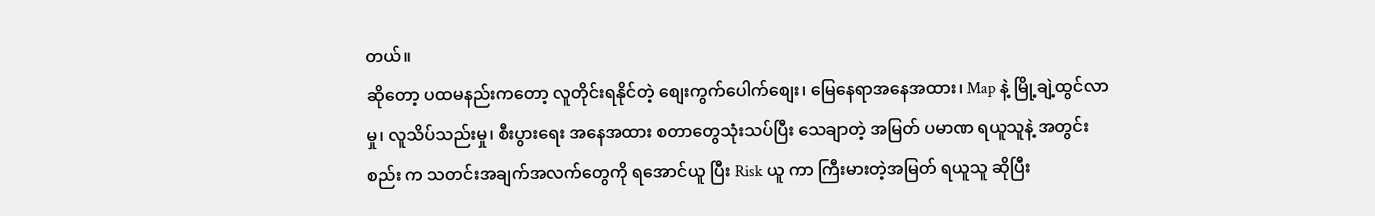တယ်။
ဆိုတော့ ပထမနည်းကတော့ လူတိုင်းရနိုင်တဲ့ စျေးကွက်ပေါက်စျေး၊ မြေနေရာအနေအထား၊ Map နဲ့ မြို့ချဲ့ထွင်လာမှု၊ လူသိပ်သည်းမှု၊ စီးပွားရေး အနေအထား စတာတွေသုံးသပ်ပြီး သေချာတဲ့ အမြတ် ပမာဏ ရယူသူနဲ့ အတွင်းစည်း က သတင်းအချက်အလက်တွေကို ရအောင်ယူ ပြီး Risk ယူ ကာ ကြီးမားတဲ့အမြတ် ရယူသူ ဆိုပြီး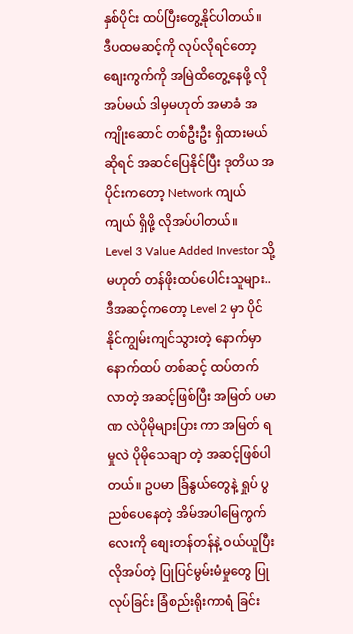နှစ်ပိုင်း ထပ်ပြီးတွေ့နိုင်ပါတယ်။
ဒီပထမဆင့်ကို လုပ်လိုရင်တော့ စျေးကွက်ကို အမြဲထိတွေ့နေဖို့ လိုအပ်မယ် ဒါမှမဟုတ် အမာခံ အကျိုးဆောင် တစ်ဦးဦး ရှိထားမယ် ဆိုရင် အဆင်ပြေနိုင်ပြီး ဒုတိယ အပိုင်းကတော့ Network ကျယ်ကျယ် ရှိဖို့ လိုအပ်ပါတယ်။
Level 3 Value Added Investor သို့မဟုတ် တန်ဖိုးထပ်ပေါင်းသူများ..
ဒီအဆင့်ကတော့ Level 2 မှာ ပိုင်နိုင်ကျွမ်းကျင်သွားတဲ့ နောက်မှာ နောက်ထပ် တစ်ဆင့် ထပ်တက် လာတဲ့ အဆင့်ဖြစ်ပြီး အမြတ် ပမာဏ လဲပိုမိုများပြား ကာ အမြတ် ရမှုလဲ ပိုမိုသေချာ တဲ့ အဆင့်ဖြစ်ပါတယ်။ ဥပမာ ခြံနွယ်တွေနဲ့ ရှုပ် ပွညစ်ပေနေတဲ့ အိမ်အပါမြေကွက် လေးကို စျေးတန်တန်နဲ့ ဝယ်ယူပြီး လိုအပ်တဲ့ ပြုပြင်မွမ်းမံမှုတွေ ပြုလုပ်ခြင်း ခြံစည်းရိုးကာရံ ခြင်း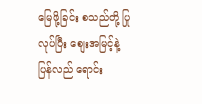မြေဖို့ခြင်း စသည်တို့ ပြုလုပ်ပြီး စျေးအမြင့်နဲ့ ပြန်လည် ရောင်း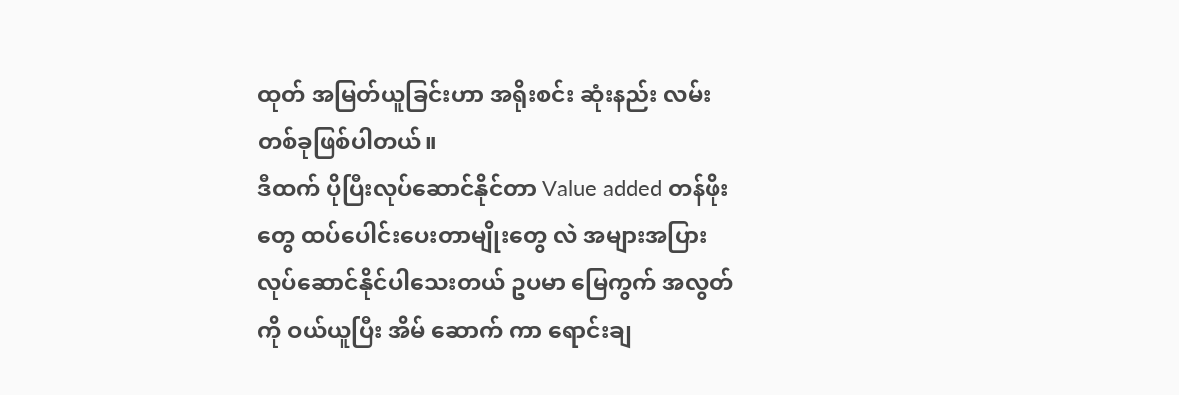ထုတ် အမြတ်ယူခြင်းဟာ အရိုးစင်း ဆုံးနည်း လမ်းတစ်ခုဖြစ်ပါတယ်။
ဒီထက် ပိုပြီးလုပ်ဆောင်နိုင်တာ Value added တန်ဖိုးတွေ ထပ်ပေါင်းပေးတာမျိုးတွေ လဲ အများအပြား လုပ်ဆောင်နိုင်ပါသေးတယ် ဥပမာ မြေကွက် အလွတ်ကို ဝယ်ယူပြီး အိမ် ဆောက် ကာ ရောင်းချ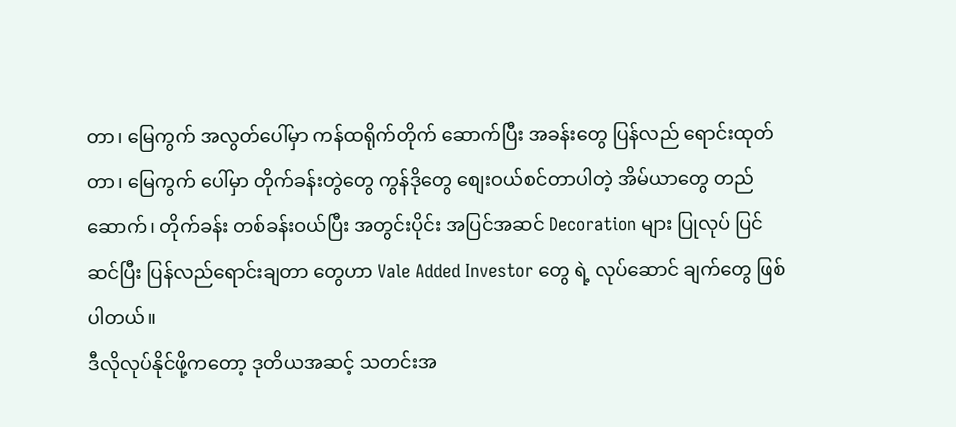တာ၊ မြေကွက် အလွတ်ပေါ်မှာ ကန်ထရိုက်တိုက် ဆောက်ပြီး အခန်းတွေ ပြန်လည် ရောင်းထုတ်တာ၊ မြေကွက် ပေါ်မှာ တိုက်ခန်းတွဲတွေ ကွန်ဒိုတွေ စျေးဝယ်စင်တာပါတဲ့ အိမ်ယာတွေ တည်ဆောက်၊ တိုက်ခန်း တစ်ခန်းဝယ်ပြီး အတွင်းပိုင်း အပြင်အဆင် Decoration များ ပြုလုပ် ပြင်ဆင်ပြီး ပြန်လည်ရောင်းချတာ တွေဟာ Vale Added Investor တွေ ရဲ့ လုပ်ဆောင် ချက်တွေ ဖြစ်ပါတယ်။
ဒီလိုလုပ်နိုင်ဖို့ကတော့ ဒုတိယအဆင့် သတင်းအ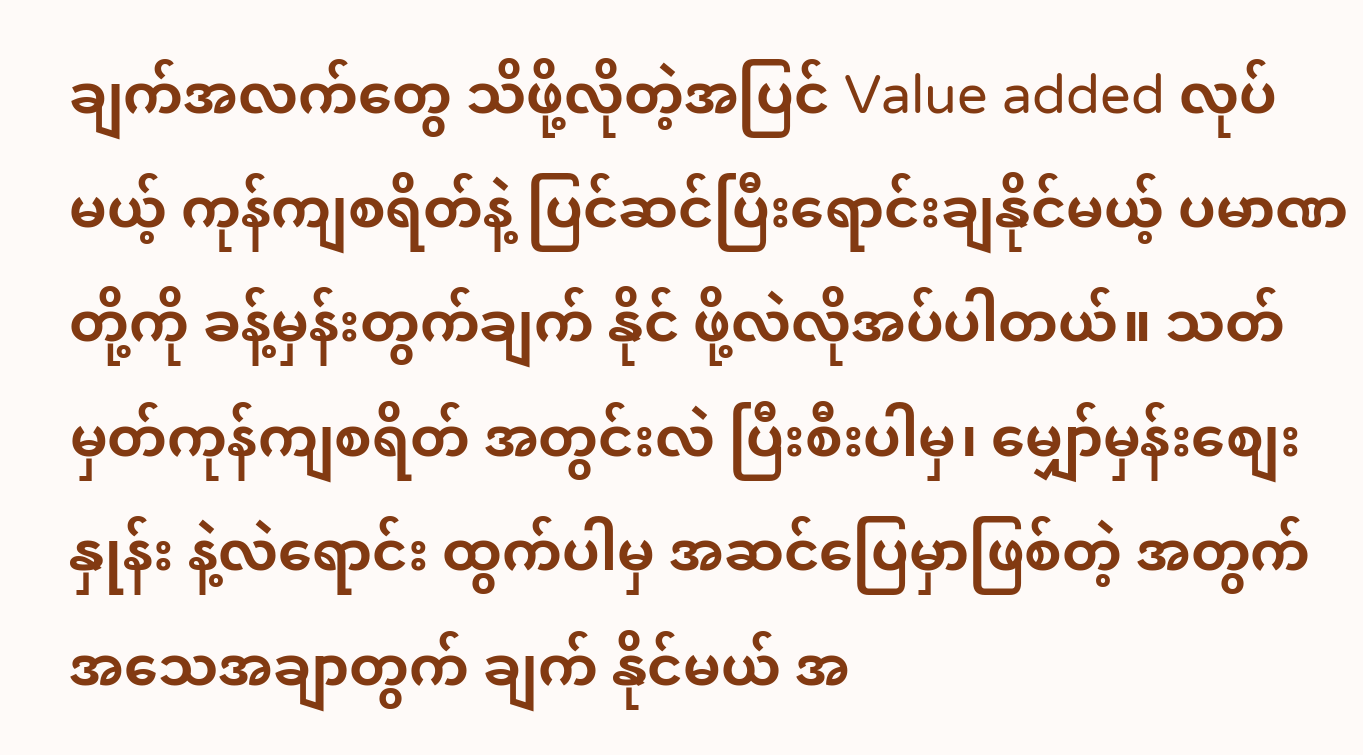ချက်အလက်တွေ သိဖို့လိုတဲ့အပြင် Value added လုပ်မယ့် ကုန်ကျစရိတ်နဲ့ ပြင်ဆင်ပြီးရောင်းချနိုင်မယ့် ပမာဏ တို့ကို ခန့်မှန်းတွက်ချက် နိုင် ဖို့လဲလိုအပ်ပါတယ်။ သတ်မှတ်ကုန်ကျစရိတ် အတွင်းလဲ ပြီးစီးပါမှ၊ မျှော်မှန်းစျေးနှုန်း နဲ့လဲရောင်း ထွက်ပါမှ အဆင်ပြေမှာဖြစ်တဲ့ အတွက် အသေအချာတွက် ချက် နိုင်မယ် အ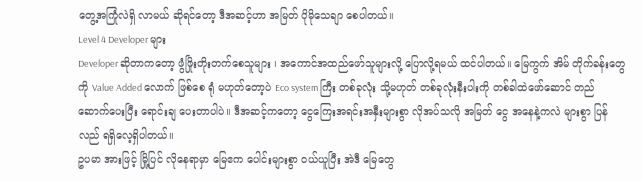တွေ့အကြုံလဲရှိ လာမယ် ဆိုရင်တော့ ဒီအဆင့်ဟာ အမြတ် ပိုမိုသေချာ စေပါတယ်။
Level 4 Developer များ
Developer ဆိုတာကတော့ ဖွံဖြိုးတိုးတက်စေသူများ ၊ အကောင်အထည်ဖော်သူများလို့ ပြောလို့ရမယ် ထင်ပါတယ်။ မြေကွက် အိမ် တိုက်ခန်းတွေကို Value Added လောက် ဖြစ်စေ ရုံ မဟုတ်တော့ပဲ Eco system ကြီး တစ်ခုလုံး သို့မဟုတ် တစ်ခုလုံးနီးပါးကို တစ်ခါထဲဖော်ဆောင် တည်ဆောက်ပေးပြီး ရောင်းချ ပေးတာပါပဲ။ ဒီအဆင့်ကတော့ ငွေကြေးအရင်းအနှီးများစွာ လိုအပ်သလို အမြတ် ငွေ အနေနဲ့ကလဲ များစွာ ပြန်လည် ရရှိလေ့ရှိပါတယ်။
ဥပမာ အားဖြင့် မြို့ပြင် လိုနေရာမှာ မြေဧက ပေါင်းများစွာ ဝယ်ယူပြီး အဲဒီ မြေတွေ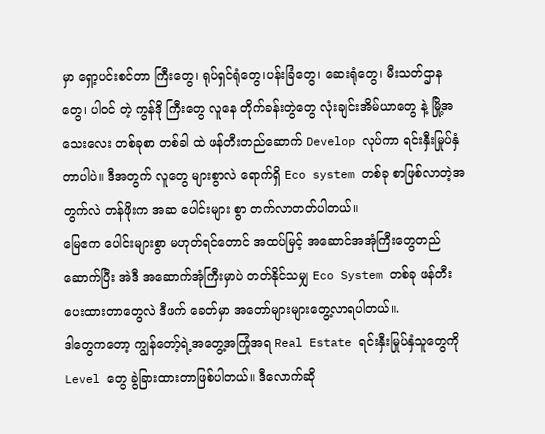မှာ ရှော့ပင်းစင်တာ ကြီးတွေ၊ ရုပ်ရှင်ရုံတွေ၊ပန်းခြံတွေ၊ ဆေးရုံတွေ၊ မီးသတ်ဌာနတွေ၊ ပါဝင် တဲ့ ကွန်ဒို ကြီးတွေ လူနေ တိုက်ခန်းတွဲတွေ လုံးချင်းအိမ်ယာတွေ နဲ့ မြို့အသေးလေး တစ်ခုစာ တစ်ခါ ထဲ ဖန်တီးတည်ဆောက် Develop လုပ်ကာ ရင်းနှီးမြုပ်နှံတာပါပဲ။ ဒီအတွက် လူတွေ များစွာလဲ ရောက်ရှိ Eco system တစ်ခု စာဖြစ်လာတဲ့အတွက်လဲ တန်ဖိုးက အဆ ပေါင်းများ စွာ တက်လာတတ်ပါတယ်။
မြေဧက ပေါင်းများစွာ မဟုတ်ရင်တောင် အထပ်မြင့် အဆောင်အအုံကြီးတွေတည်ဆောက်ပြီး အဲဒီ အဆောက်အုံကြီးမှာပဲ တတ်နိုင်သမျှ Eco System တစ်ခု ဖန်တီးပေးထားတာတွေလဲ ဒီဖက် ခေတ်မှာ အတော်များများတွေ့လာရပါတယ်။.
ဒါတွေကတော့ ကျွန်တော့်ရဲ့အတွေ့အကြုံအရ Real Estate ရင်းနှီးမြုပ်နှံသူတွေကို Level တွေ ခွဲခြားထားတာဖြစ်ပါတယ်။ ဒီလောက်ဆို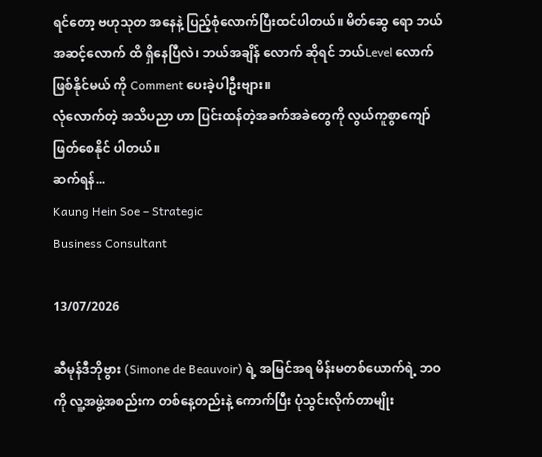ရင်တော့ ဗဟုသုတ အနေနဲ့ ပြည့်စုံလောက်ပြီးထင်ပါတယ်။ မိတ်ဆွေ ရော ဘယ် အဆင့်လောက် ထိ ရှိနေပြီလဲ၊ ဘယ်အချိန် လောက် ဆိုရင် ဘယ်Level လောက် ဖြစ်နိုင်မယ် ကို Comment ပေးခဲ့ပါဦးဗျား။
လုံလောက်တဲ့ အသိပညာ ဟာ ပြင်းထန်တဲ့အခက်အခဲတွေကို လွယ်ကူစွာကျော်ဖြတ်စေနိုင် ပါတယ်။
ဆက်ရန်...
Kaung Hein Soe – Strategic
Business Consultant

13/07/2026

ဆီမုန်ဒီဘိုဗွား (Simone de Beauvoir) ရဲ့ အမြင်အရ မိန်းမတစ်ယောက်ရဲ့ ဘဝကို လူ့အဖွဲ့အစည်းက တစ်နေ့တည်းနဲ့ ကောက်ပြီး ပုံသွင်းလိုက်တာမျိုး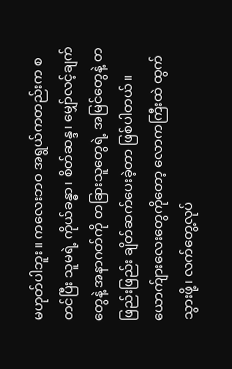မဟုတ်ပါဘူး။ ကလေးဘဝ အရွယ်ကတည်းက စတင်ပြီး သူမရဲ့ ကိုယ်ခန္ဓာ၊ စိတ်ဆန္ဒ၊ မျှော်လင့်ချက်တွေနဲ့ အနာဂတ်ကို တခြားသူတွေရဲ့ အမြင်တွေနဲ့ တဖြည်းဖြည်း ချိတ်ဆက်ပေးခဲ့တာ ဖြစ်ပါတယ်။ ယောက်ျားလေးတွေကိုတော့ လောကကြီးထဲ ထွက်သွားဖို့၊ လက်တွေ့လုပ်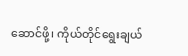ဆောင်ဖို့၊ ကိုယ်တိုင်ရွေးချယ်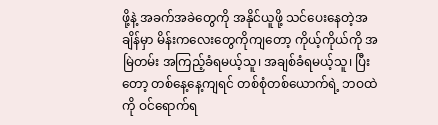ဖို့နဲ့ အခက်အခဲတွေကို အနိုင်ယူဖို့ သင်ပေးနေတဲ့အချိန်မှာ မိန်းကလေးတွေကိုကျတော့ ကိုယ့်ကိုယ်ကို အမြဲတမ်း အကြည့်ခံရမယ့်သူ၊ အချစ်ခံရမယ့်သူ၊ ပြီးတော့ တစ်နေ့နေ့ကျရင် တစ်စုံတစ်ယောက်ရဲ့ ဘဝထဲကို ဝင်ရောက်ရ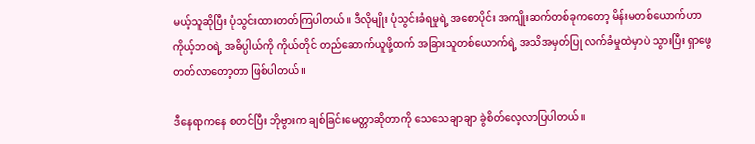မယ့်သူဆိုပြီး ပုံသွင်းထားတတ်ကြပါတယ်။ ဒီလိုမျိုး ပုံသွင်းခံရမှုရဲ့ အစောပိုင်း အကျိုးဆက်တစ်ခုကတော့ မိန်းမတစ်ယောက်ဟာ ကိုယ့်ဘဝရဲ့ အဓိပ္ပါယ်ကို ကိုယ်တိုင် တည်ဆောက်ယူဖို့ထက် အခြားသူတစ်ယောက်ရဲ့ အသိအမှတ်ပြု လက်ခံမှုထဲမှာပဲ သွားပြီး ရှာဖွေတတ်လာတော့တာ ဖြစ်ပါတယ်။

ဒီနေရာကနေ စတင်ပြီး ဘိုဗွားက ချစ်ခြင်းမေတ္တာဆိုတာကို သေသေချာချာ ခွဲစိတ်လေ့လာပြပါတယ်။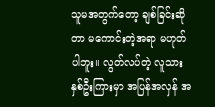သူမအတွက်တော့ ချစ်ခြင်းဆိုတာ မကောင်းတဲ့အရာ မဟုတ်ပါဘူး။ လွတ်လပ်တဲ့ လူသားနှစ်ဦးကြားမှာ အပြန်အလှန် အ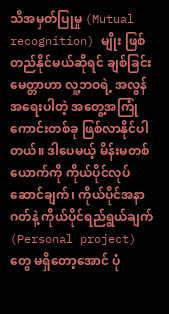သိအမှတ်ပြုမှု (Mutual recognition) မျိုး ဖြစ်တည်နိုင်မယ်ဆိုရင် ချစ်ခြင်းမေတ္တာဟာ လူ့ဘဝရဲ့ အလွန်အရေးပါတဲ့ အတွေ့အကြုံကောင်းတစ်ခု ဖြစ်လာနိုင်ပါတယ်။ ဒါပေမယ့် မိန်းမတစ်ယောက်ကို ကိုယ်ပိုင်လုပ်ဆောင်ချက်၊ ကိုယ်ပိုင်အနာဂတ်နဲ့ ကိုယ်ပိုင်ရည်ရွယ်ချက် (Personal project) တွေ မရှိတော့အောင် ပုံ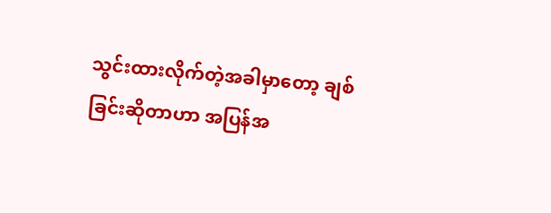သွင်းထားလိုက်တဲ့အခါမှာတော့ ချစ်ခြင်းဆိုတာဟာ အပြန်အ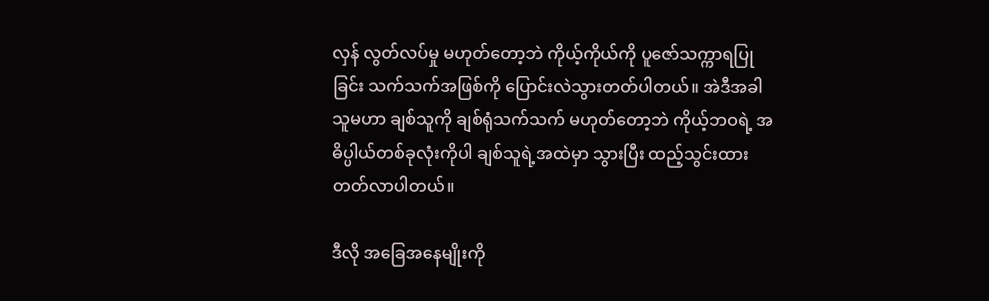လှန် လွတ်လပ်မှု မဟုတ်တော့ဘဲ ကိုယ့်ကိုယ်ကို ပူဇော်သက္ကာရပြုခြင်း သက်သက်အဖြစ်ကို ပြောင်းလဲသွားတတ်ပါတယ်။ အဲဒီအခါ သူမဟာ ချစ်သူကို ချစ်ရုံသက်သက် မဟုတ်တော့ဘဲ ကိုယ့်ဘဝရဲ့ အဓိပ္ပါယ်တစ်ခုလုံးကိုပါ ချစ်သူရဲ့အထဲမှာ သွားပြီး ထည့်သွင်းထားတတ်လာပါတယ်။

ဒီလို အခြေအနေမျိုးကို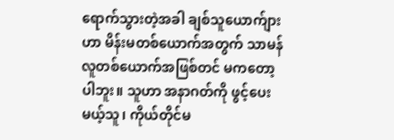ရောက်သွားတဲ့အခါ ချစ်သူယောက်ျားဟာ မိန်းမတစ်ယောက်အတွက် သာမန်လူတစ်ယောက်အဖြစ်တင် မကတော့ပါဘူး။ သူဟာ အနာဂတ်ကို ဖွင့်ပေးမယ့်သူ၊ ကိုယ်တိုင်မ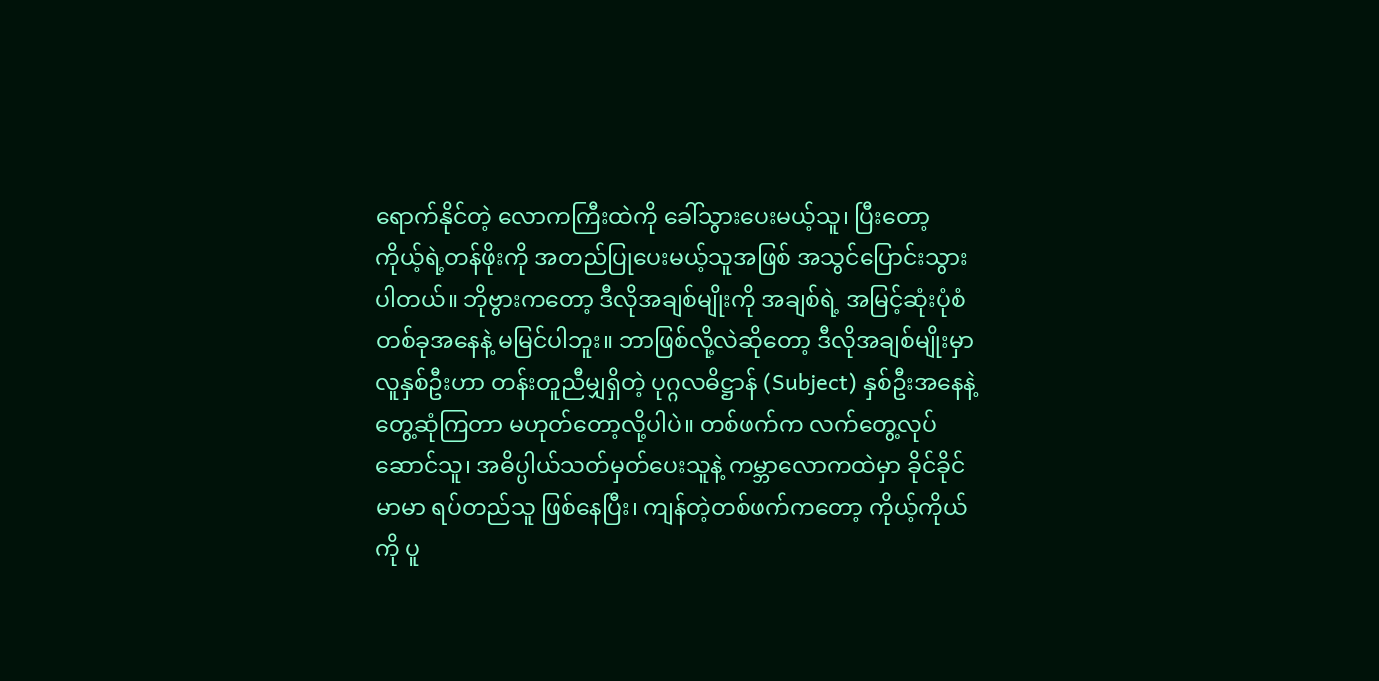ရောက်နိုင်တဲ့ လောကကြီးထဲကို ခေါ်သွားပေးမယ့်သူ၊ ပြီးတော့ ကိုယ့်ရဲ့တန်ဖိုးကို အတည်ပြုပေးမယ့်သူအဖြစ် အသွင်ပြောင်းသွားပါတယ်။ ဘိုဗွားကတော့ ဒီလိုအချစ်မျိုးကို အချစ်ရဲ့ အမြင့်ဆုံးပုံစံတစ်ခုအနေနဲ့ မမြင်ပါဘူး။ ဘာဖြစ်လို့လဲဆိုတော့ ဒီလိုအချစ်မျိုးမှာ လူနှစ်ဦးဟာ တန်းတူညီမျှရှိတဲ့ ပုဂ္ဂလဓိဋ္ဌာန် (Subject) နှစ်ဦးအနေနဲ့ တွေ့ဆုံကြတာ မဟုတ်တော့လို့ပါပဲ။ တစ်ဖက်က လက်တွေ့လုပ်ဆောင်သူ၊ အဓိပ္ပါယ်သတ်မှတ်ပေးသူနဲ့ ကမ္ဘာလောကထဲမှာ ခိုင်ခိုင်မာမာ ရပ်တည်သူ ဖြစ်နေပြီး၊ ကျန်တဲ့တစ်ဖက်ကတော့ ကိုယ့်ကိုယ်ကို ပူ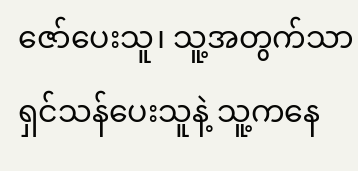ဇော်ပေးသူ၊ သူ့အတွက်သာ ရှင်သန်ပေးသူနဲ့ သူ့ကနေ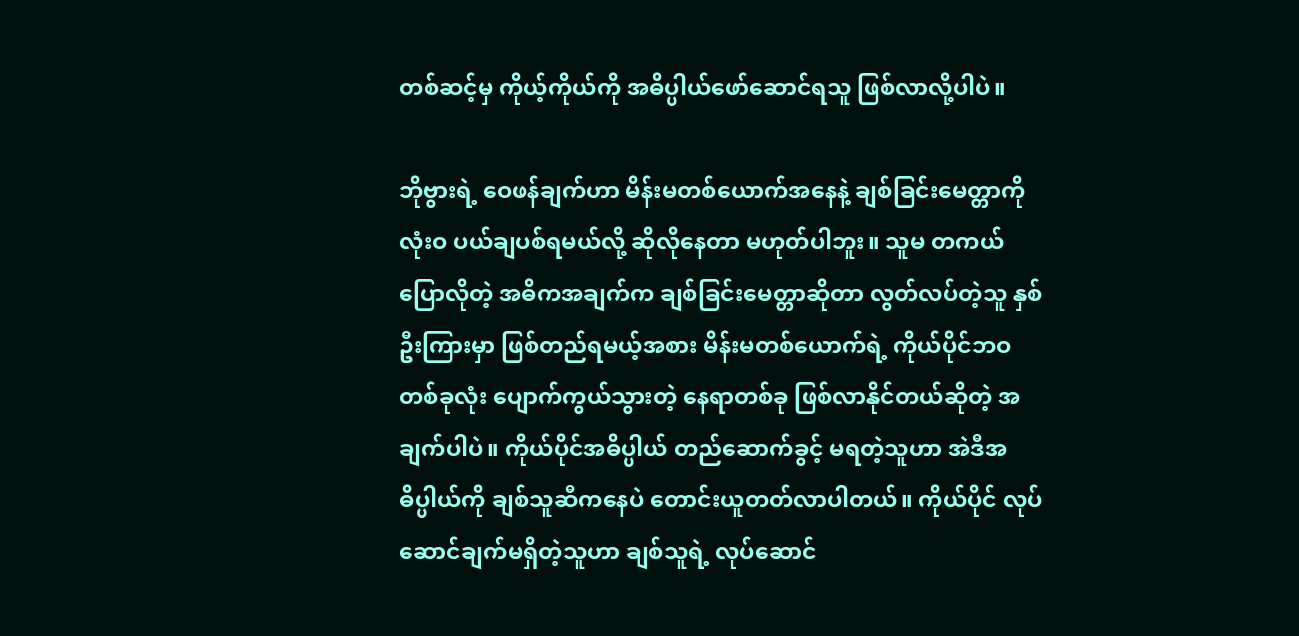တစ်ဆင့်မှ ကိုယ့်ကိုယ်ကို အဓိပ္ပါယ်ဖော်ဆောင်ရသူ ဖြစ်လာလို့ပါပဲ။

ဘိုဗွားရဲ့ ဝေဖန်ချက်ဟာ မိန်းမတစ်ယောက်အနေနဲ့ ချစ်ခြင်းမေတ္တာကို လုံးဝ ပယ်ချပစ်ရမယ်လို့ ဆိုလိုနေတာ မဟုတ်ပါဘူး။ သူမ တကယ်ပြောလိုတဲ့ အဓိကအချက်က ချစ်ခြင်းမေတ္တာဆိုတာ လွတ်လပ်တဲ့သူ နှစ်ဦးကြားမှာ ဖြစ်တည်ရမယ့်အစား မိန်းမတစ်ယောက်ရဲ့ ကိုယ်ပိုင်ဘဝတစ်ခုလုံး ပျောက်ကွယ်သွားတဲ့ နေရာတစ်ခု ဖြစ်လာနိုင်တယ်ဆိုတဲ့ အချက်ပါပဲ။ ကိုယ်ပိုင်အဓိပ္ပါယ် တည်ဆောက်ခွင့် မရတဲ့သူဟာ အဲဒီအဓိပ္ပါယ်ကို ချစ်သူဆီကနေပဲ တောင်းယူတတ်လာပါတယ်။ ကိုယ်ပိုင် လုပ်ဆောင်ချက်မရှိတဲ့သူဟာ ချစ်သူရဲ့ လုပ်ဆောင်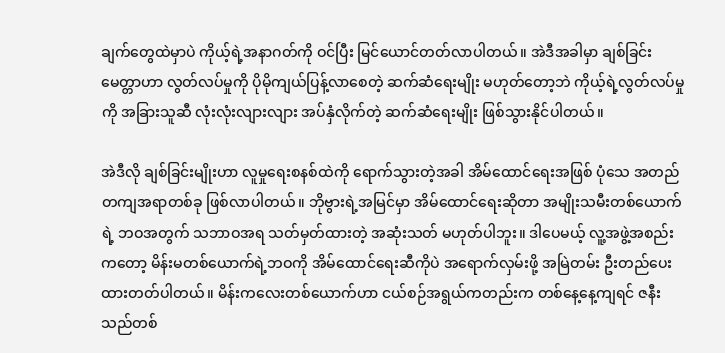ချက်တွေထဲမှာပဲ ကိုယ့်ရဲ့အနာဂတ်ကို ဝင်ပြီး မြင်ယောင်တတ်လာပါတယ်။ အဲဒီအခါမှာ ချစ်ခြင်းမေတ္တာဟာ လွတ်လပ်မှုကို ပိုမိုကျယ်ပြန့်လာစေတဲ့ ဆက်ဆံရေးမျိုး မဟုတ်တော့ဘဲ ကိုယ့်ရဲ့လွတ်လပ်မှုကို အခြားသူဆီ လုံးလုံးလျားလျား အပ်နှံလိုက်တဲ့ ဆက်ဆံရေးမျိုး ဖြစ်သွားနိုင်ပါတယ်။

အဲဒီလို ချစ်ခြင်းမျိုးဟာ လူမှုရေးစနစ်ထဲကို ရောက်သွားတဲ့အခါ အိမ်ထောင်ရေးအဖြစ် ပုံသေ အတည်တကျအရာတစ်ခု ဖြစ်လာပါတယ်။ ဘိုဗွားရဲ့အမြင်မှာ အိမ်ထောင်ရေးဆိုတာ အမျိုးသမီးတစ်ယောက်ရဲ့ ဘဝအတွက် သဘာဝအရ သတ်မှတ်ထားတဲ့ အဆုံးသတ် မဟုတ်ပါဘူး။ ဒါပေမယ့် လူ့အဖွဲ့အစည်းကတော့ မိန်းမတစ်ယောက်ရဲ့ဘဝကို အိမ်ထောင်ရေးဆီကိုပဲ အရောက်လှမ်းဖို့ အမြဲတမ်း ဦးတည်ပေးထားတတ်ပါတယ်။ မိန်းကလေးတစ်ယောက်ဟာ ငယ်စဉ်အရွယ်ကတည်းက တစ်နေ့နေ့ကျရင် ဇနီးသည်တစ်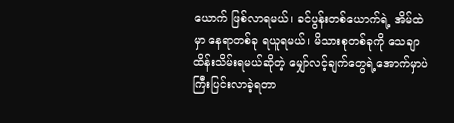ယောက် ဖြစ်လာရမယ်၊ ခင်ပွန်းတစ်ယောက်ရဲ့ အိမ်ထဲမှာ နေရာတစ်ခု ရယူရမယ်၊ မိသားစုတစ်ခုကို သေချာထိန်းသိမ်းရမယ်ဆိုတဲ့ မျှော်လင့်ချက်တွေရဲ့အောက်မှာပဲ ကြီးပြင်းလာခဲ့ရတာ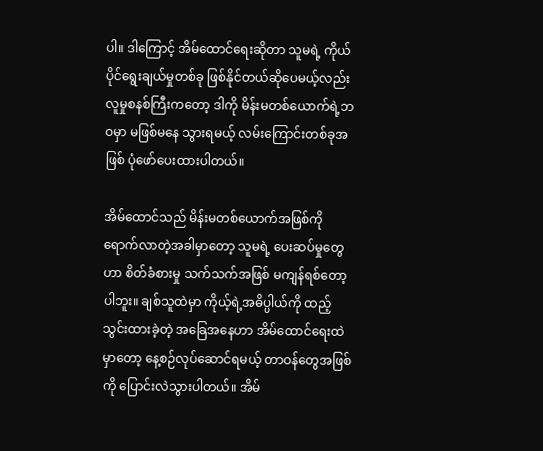ပါ။ ဒါကြောင့် အိမ်ထောင်ရေးဆိုတာ သူမရဲ့ ကိုယ်ပိုင်ရွေးချယ်မှုတစ်ခု ဖြစ်နိုင်တယ်ဆိုပေမယ့်လည်း လူမှုစနစ်ကြီးကတော့ ဒါကို မိန်းမတစ်ယောက်ရဲ့ဘဝမှာ မဖြစ်မနေ သွားရမယ့် လမ်းကြောင်းတစ်ခုအဖြစ် ပုံဖော်ပေးထားပါတယ်။

အိမ်ထောင်သည် မိန်းမတစ်ယောက်အဖြစ်ကို ရောက်လာတဲ့အခါမှာတော့ သူမရဲ့ ပေးဆပ်မှုတွေဟာ စိတ်ခံစားမှု သက်သက်အဖြစ် မကျန်ရစ်တော့ပါဘူး။ ချစ်သူထဲမှာ ကိုယ့်ရဲ့အဓိပ္ပါယ်ကို ထည့်သွင်းထားခဲ့တဲ့ အခြေအနေဟာ အိမ်ထောင်ရေးထဲမှာတော့ နေ့စဉ်လုပ်ဆောင်ရမယ့် တာဝန်တွေအဖြစ်ကို ပြောင်းလဲသွားပါတယ်။ အိမ်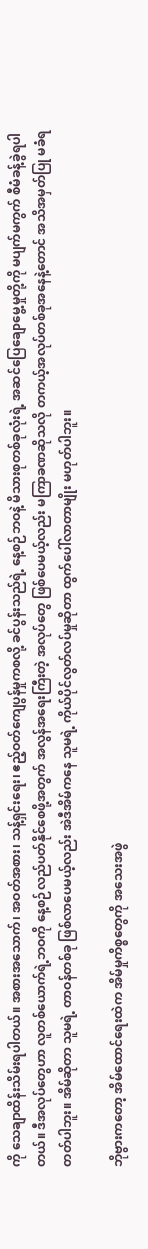ကို သေချာထိန်းသိမ်းရပါတယ်။ အစားအသောက်၊ အဝတ်အစား၊ သန့်ရှင်းရေး၊ ဧည့်ဝတ်ကျေပွန်မှုကစလို့ ခင်ပွန်းသည်ရဲ့ နေ့စဉ်ဘဝနဲ့ မိသားစုတစ်ခုလုံးရဲ့ အဆင်ပြေချောမွေ့မှုတို့ကို မပျက်မကွက် စီမံခန့်ခွဲရပါတယ်။ ဒီအလုပ်တွေဟာ လူတစ်ယောက်ရဲ့ဘဝကို နေ့စဉ်လည်ပတ်နိုင်စေဖို့အတွက် အလွန်အရေးကြီးတဲ့ အလုပ်တွေ ဖြစ်ပေမယ့်လည်း မကြာခဏဆိုသလို တကယ့်အလုပ်တစ်ခုအနေနဲ့တောင် အသိအမှတ်ပြု မခံရတတ်ပါဘူး။ အိမ်ဆိုတာ သူမရဲ့ တာဝန်တစ်ခု ဖြစ်လာပေမယ့်လည်း အဲဒီအိမ်ကနေ သူမရဲ့ ကိုယ်ပိုင်လွတ်လပ်မှုဆိုတာ ထွက်ပေါ်လာတာမျိုး မဟုတ်ပါဘူး။

ဘိုဗွားကတော့ အိမ်ထောင်ရေးထဲက အိမ်မှုကိစ္စတွေကို အသေးအဖွဲ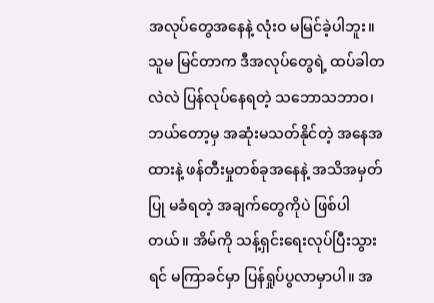အလုပ်တွေအနေနဲ့ လုံးဝ မမြင်ခဲ့ပါဘူး။ သူမ မြင်တာက ဒီအလုပ်တွေရဲ့ ထပ်ခါတလဲလဲ ပြန်လုပ်နေရတဲ့ သဘောသဘာဝ၊ ဘယ်တော့မှ အဆုံးမသတ်နိုင်တဲ့ အနေအထားနဲ့ ဖန်တီးမှုတစ်ခုအနေနဲ့ အသိအမှတ်ပြု မခံရတဲ့ အချက်တွေကိုပဲ ဖြစ်ပါတယ်။ အိမ်ကို သန့်ရှင်းရေးလုပ်ပြီးသွားရင် မကြာခင်မှာ ပြန်ရှုပ်ပွလာမှာပါ။ အ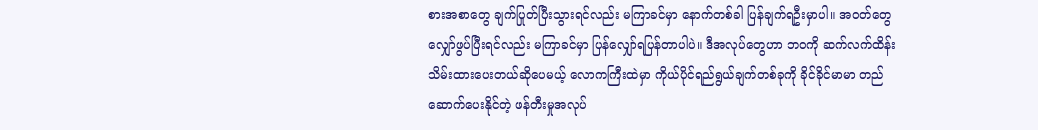စားအစာတွေ ချက်ပြုတ်ပြီးသွားရင်လည်း မကြာခင်မှာ နောက်တစ်ခါ ပြန်ချက်ရဦးမှာပါ။ အဝတ်တွေ လျှော်ဖွပ်ပြီးရင်လည်း မကြာခင်မှာ ပြန်လျှော်ရပြန်တာပါပဲ။ ဒီအလုပ်တွေဟာ ဘဝကို ဆက်လက်ထိန်းသိမ်းထားပေးတယ်ဆိုပေမယ့် လောကကြီးထဲမှာ ကိုယ်ပိုင်ရည်ရွယ်ချက်တစ်ခုကို ခိုင်ခိုင်မာမာ တည်ဆောက်ပေးနိုင်တဲ့ ဖန်တီးမှုအလုပ်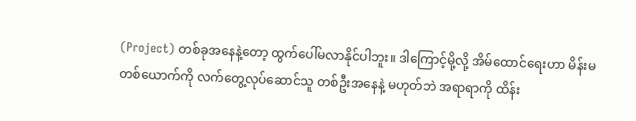(Project) တစ်ခုအနေနဲ့တော့ ထွက်ပေါ်မလာနိုင်ပါဘူး။ ဒါကြောင့်မို့လို့ အိမ်ထောင်ရေးဟာ မိန်းမတစ်ယောက်ကို လက်တွေ့လုပ်ဆောင်သူ တစ်ဦးအနေနဲ့ မဟုတ်ဘဲ အရာရာကို ထိန်း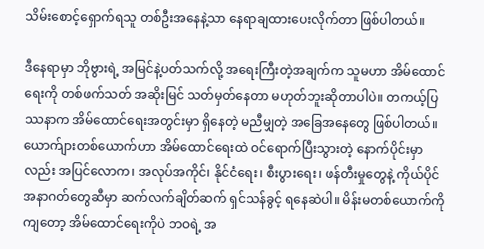သိမ်းစောင့်ရှောက်ရသူ တစ်ဦးအနေနဲ့သာ နေရာချထားပေးလိုက်တာ ဖြစ်ပါတယ်။

ဒီနေရာမှာ ဘိုဗွားရဲ့ အမြင်နဲ့ပတ်သက်လို့ အရေးကြီးတဲ့အချက်က သူမဟာ အိမ်ထောင်ရေးကို တစ်ဖက်သတ် အဆိုးမြင် သတ်မှတ်နေတာ မဟုတ်ဘူးဆိုတာပါပဲ။ တကယ့်ပြဿနာက အိမ်ထောင်ရေးအတွင်းမှာ ရှိနေတဲ့ မညီမျှတဲ့ အခြေအနေတွေ ဖြစ်ပါတယ်။ ယောက်ျားတစ်ယောက်ဟာ အိမ်ထောင်ရေးထဲ ဝင်ရောက်ပြီးသွားတဲ့ နောက်ပိုင်းမှာလည်း အပြင်လောက၊ အလုပ်အကိုင်၊ နိုင်ငံရေး၊ စီးပွားရေး၊ ဖန်တီးမှုတွေနဲ့ ကိုယ်ပိုင်အနာဂတ်တွေဆီမှာ ဆက်လက်ချိတ်ဆက် ရှင်သန်ခွင့် ရနေဆဲပါ။ မိန်းမတစ်ယောက်ကိုကျတော့ အိမ်ထောင်ရေးကိုပဲ ဘဝရဲ့ အ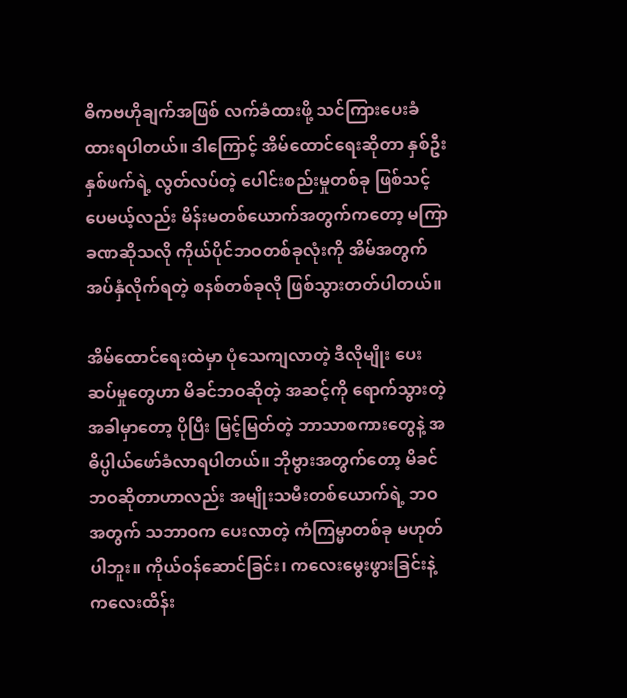ဓိကဗဟိုချက်အဖြစ် လက်ခံထားဖို့ သင်ကြားပေးခံထားရပါတယ်။ ဒါကြောင့် အိမ်ထောင်ရေးဆိုတာ နှစ်ဦးနှစ်ဖက်ရဲ့ လွတ်လပ်တဲ့ ပေါင်းစည်းမှုတစ်ခု ဖြစ်သင့်ပေမယ့်လည်း မိန်းမတစ်ယောက်အတွက်ကတော့ မကြာခဏဆိုသလို ကိုယ်ပိုင်ဘဝတစ်ခုလုံးကို အိမ်အတွက် အပ်နှံလိုက်ရတဲ့ စနစ်တစ်ခုလို ဖြစ်သွားတတ်ပါတယ်။

အိမ်ထောင်ရေးထဲမှာ ပုံသေကျလာတဲ့ ဒီလိုမျိုး ပေးဆပ်မှုတွေဟာ မိခင်ဘဝဆိုတဲ့ အဆင့်ကို ရောက်သွားတဲ့အခါမှာတော့ ပိုပြီး မြင့်မြတ်တဲ့ ဘာသာစကားတွေနဲ့ အဓိပ္ပါယ်ဖော်ခံလာရပါတယ်။ ဘိုဗွားအတွက်တော့ မိခင်ဘဝဆိုတာဟာလည်း အမျိုးသမီးတစ်ယောက်ရဲ့ ဘဝအတွက် သဘာဝက ပေးလာတဲ့ ကံကြမ္မာတစ်ခု မဟုတ်ပါဘူး။ ကိုယ်ဝန်ဆောင်ခြင်း၊ ကလေးမွေးဖွားခြင်းနဲ့ ကလေးထိန်း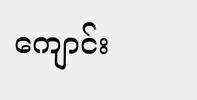ကျောင်း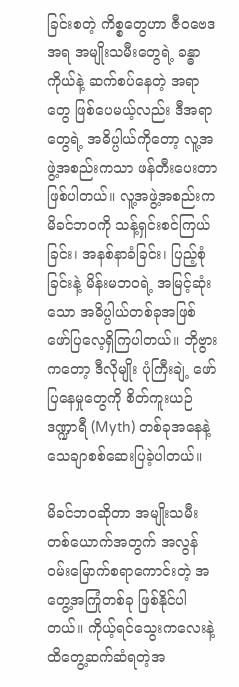ခြင်းစတဲ့ ကိစ္စတွေဟာ ဇီဝဗေဒအရ အမျိုးသမီးတွေရဲ့ ခန္ဓာကိုယ်နဲ့ ဆက်စပ်နေတဲ့ အရာတွေ ဖြစ်ပေမယ့်လည်း ဒီအရာတွေရဲ့ အဓိပ္ပါယ်ကိုတော့ လူ့အဖွဲ့အစည်းကသာ ဖန်တီးပေးတာ ဖြစ်ပါတယ်။ လူ့အဖွဲ့အစည်းက မိခင်ဘဝကို သန့်ရှင်းစင်ကြယ်ခြင်း၊ အနစ်နာခံခြင်း၊ ပြည့်စုံခြင်းနဲ့ မိန်းမဘဝရဲ့ အမြင့်ဆုံးသော အဓိပ္ပါယ်တစ်ခုအဖြစ် ဖော်ပြလေ့ရှိကြပါတယ်။ ဘိုဗွားကတော့ ဒီလိုမျိုး ပုံကြီးချဲ့ ဖော်ပြနေမှုတွေကို စိတ်ကူးယဉ် ဒဏ္ဍာရီ (Myth) တစ်ခုအနေနဲ့ သေချာစစ်ဆေးပြခဲ့ပါတယ်။

မိခင်ဘဝဆိုတာ အမျိုးသမီးတစ်ယောက်အတွက် အလွန်ဝမ်းမြောက်စရာကောင်းတဲ့ အတွေ့အကြုံတစ်ခု ဖြစ်နိုင်ပါတယ်။ ကိုယ့်ရင်သွေးကလေးနဲ့ ထိတွေ့ဆက်ဆံရတဲ့အ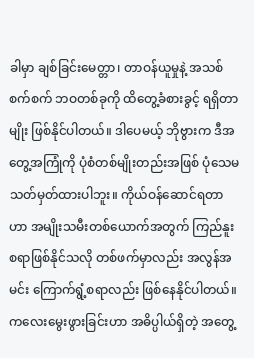ခါမှာ ချစ်ခြင်းမေတ္တာ၊ တာဝန်ယူမှုနဲ့ အသစ်စက်စက် ဘဝတစ်ခုကို ထိတွေ့ခံစားခွင့် ရရှိတာမျိုး ဖြစ်နိုင်ပါတယ်။ ဒါပေမယ့် ဘိုဗွားက ဒီအတွေ့အကြုံကို ပုံစံတစ်မျိုးတည်းအဖြစ် ပုံသေမသတ်မှတ်ထားပါဘူး။ ကိုယ်ဝန်ဆောင်ရတာဟာ အမျိုးသမီးတစ်ယောက်အတွက် ကြည်နူးစရာဖြစ်နိုင်သလို တစ်ဖက်မှာလည်း အလွန်အမင်း ကြောက်ရွံ့စရာလည်း ဖြစ်နေနိုင်ပါတယ်။ ကလေးမွေးဖွားခြင်းဟာ အဓိပ္ပါယ်ရှိတဲ့ အတွေ့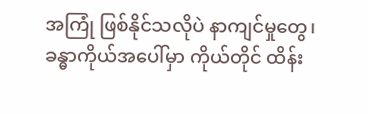အကြုံ ဖြစ်နိုင်သလိုပဲ နာကျင်မှုတွေ၊ ခန္ဓာကိုယ်အပေါ်မှာ ကိုယ်တိုင် ထိန်း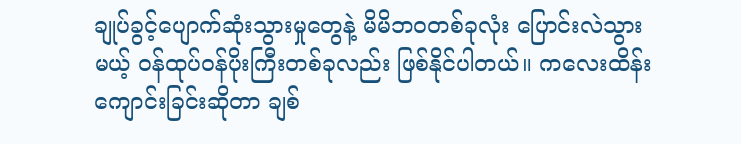ချုပ်ခွင့်ပျောက်ဆုံးသွားမှုတွေနဲ့ မိမိဘဝတစ်ခုလုံး ပြောင်းလဲသွားမယ့် ဝန်ထုပ်ဝန်ပိုးကြီးတစ်ခုလည်း ဖြစ်နိုင်ပါတယ်။ ကလေးထိန်းကျောင်းခြင်းဆိုတာ ချစ်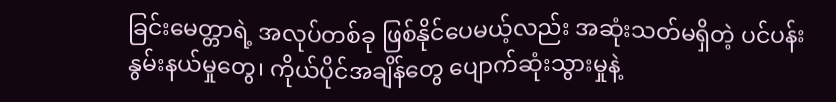ခြင်းမေတ္တာရဲ့ အလုပ်တစ်ခု ဖြစ်နိုင်ပေမယ့်လည်း အဆုံးသတ်မရှိတဲ့ ပင်ပန်းနွမ်းနယ်မှုတွေ၊ ကိုယ်ပိုင်အချိန်တွေ ပျောက်ဆုံးသွားမှုနဲ့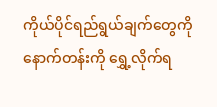ကိုယ်ပိုင်ရည်ရွယ်ချက်တွေကို နောက်တန်းကို ရွှေ့လိုက်ရ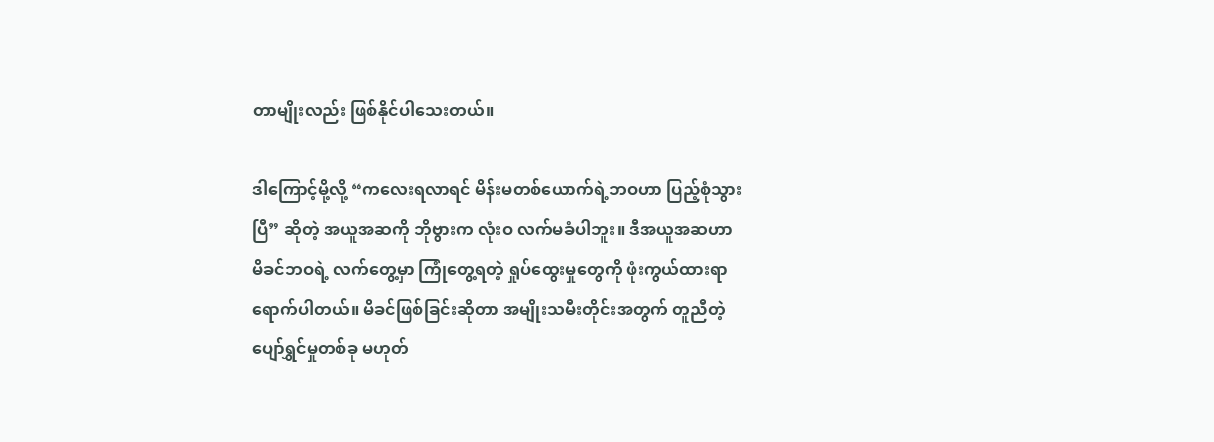တာမျိုးလည်း ဖြစ်နိုင်ပါသေးတယ်။

ဒါကြောင့်မို့လို့ “ကလေးရလာရင် မိန်းမတစ်ယောက်ရဲ့ဘဝဟာ ပြည့်စုံသွားပြီ” ဆိုတဲ့ အယူအဆကို ဘိုဗွားက လုံးဝ လက်မခံပါဘူး။ ဒီအယူအဆဟာ မိခင်ဘဝရဲ့ လက်တွေ့မှာ ကြုံတွေ့ရတဲ့ ရှုပ်ထွေးမှုတွေကို ဖုံးကွယ်ထားရာ ရောက်ပါတယ်။ မိခင်ဖြစ်ခြင်းဆိုတာ အမျိုးသမီးတိုင်းအတွက် တူညီတဲ့ ပျော်ရွှင်မှုတစ်ခု မဟုတ်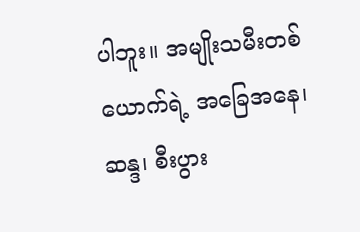ပါဘူး။ အမျိုးသမီးတစ်ယောက်ရဲ့ အခြေအနေ၊ ဆန္ဒ၊ စီးပွား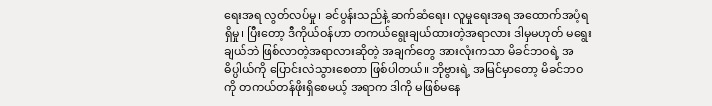ရေးအရ လွတ်လပ်မှု၊ ခင်ပွန်းသည်နဲ့ ဆက်ဆံရေး၊ လူမှုရေးအရ အထောက်အပံ့ရရှိမှု၊ ပြီးတော့ ဒီကိုယ်ဝန်ဟာ တကယ်ရွေးချယ်ထားတဲ့အရာလား ဒါမှမဟုတ် မရွေးချယ်ဘဲ ဖြစ်လာတဲ့အရာလားဆိုတဲ့ အချက်တွေ အားလုံးကသာ မိခင်ဘဝရဲ့ အဓိပ္ပါယ်ကို ပြောင်းလဲသွားစေတာ ဖြစ်ပါတယ်။ ဘိုဗွားရဲ့ အမြင်မှာတော့ မိခင်ဘဝကို တကယ်တန်ဖိုးရှိစေမယ့် အရာက ဒါကို မဖြစ်မနေ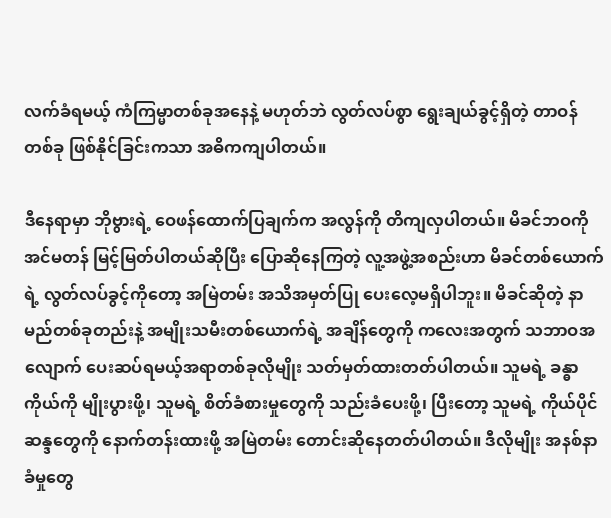လက်ခံရမယ့် ကံကြမ္မာတစ်ခုအနေနဲ့ မဟုတ်ဘဲ လွတ်လပ်စွာ ရွေးချယ်ခွင့်ရှိတဲ့ တာဝန်တစ်ခု ဖြစ်နိုင်ခြင်းကသာ အဓိကကျပါတယ်။

ဒီနေရာမှာ ဘိုဗွားရဲ့ ဝေဖန်ထောက်ပြချက်က အလွန်ကို တိကျလှပါတယ်။ မိခင်ဘဝကို အင်မတန် မြင့်မြတ်ပါတယ်ဆိုပြီး ပြောဆိုနေကြတဲ့ လူ့အဖွဲ့အစည်းဟာ မိခင်တစ်ယောက်ရဲ့ လွတ်လပ်ခွင့်ကိုတော့ အမြဲတမ်း အသိအမှတ်ပြု ပေးလေ့မရှိပါဘူး။ မိခင်ဆိုတဲ့ နာမည်တစ်ခုတည်းနဲ့ အမျိုးသမီးတစ်ယောက်ရဲ့ အချိန်တွေကို ကလေးအတွက် သဘာဝအလျောက် ပေးဆပ်ရမယ့်အရာတစ်ခုလိုမျိုး သတ်မှတ်ထားတတ်ပါတယ်။ သူမရဲ့ ခန္ဓာကိုယ်ကို မျိုးပွားဖို့၊ သူမရဲ့ စိတ်ခံစားမှုတွေကို သည်းခံပေးဖို့၊ ပြီးတော့ သူမရဲ့ ကိုယ်ပိုင်ဆန္ဒတွေကို နောက်တန်းထားဖို့ အမြဲတမ်း တောင်းဆိုနေတတ်ပါတယ်။ ဒီလိုမျိုး အနစ်နာခံမှုတွေ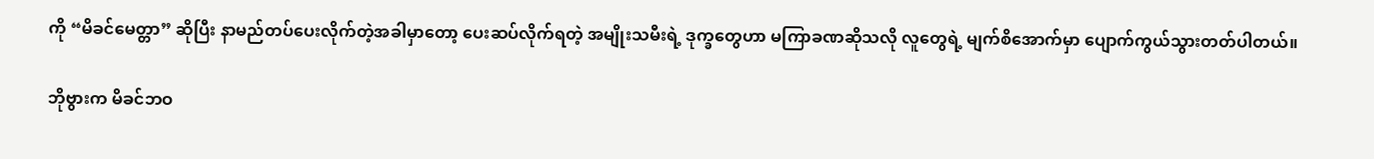ကို “မိခင်မေတ္တာ” ဆိုပြီး နာမည်တပ်ပေးလိုက်တဲ့အခါမှာတော့ ပေးဆပ်လိုက်ရတဲ့ အမျိုးသမီးရဲ့ ဒုက္ခတွေဟာ မကြာခဏဆိုသလို လူတွေရဲ့ မျက်စိအောက်မှာ ပျောက်ကွယ်သွားတတ်ပါတယ်။

ဘိုဗွားက မိခင်ဘဝ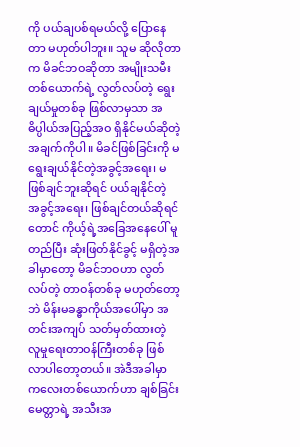ကို ပယ်ချပစ်ရမယ်လို့ ပြောနေတာ မဟုတ်ပါဘူး။ သူမ ဆိုလိုတာက မိခင်ဘဝဆိုတာ အမျိုးသမီးတစ်ယောက်ရဲ့ လွတ်လပ်တဲ့ ရွေးချယ်မှုတစ်ခု ဖြစ်လာမှသာ အဓိပ္ပါယ်အပြည့်အဝ ရှိနိုင်မယ်ဆိုတဲ့ အချက်ကိုပါ။ မိခင်ဖြစ်ခြင်းကို မရွေးချယ်နိုင်တဲ့အခွင့်အရေး၊ မဖြစ်ချင်ဘူးဆိုရင် ပယ်ချနိုင်တဲ့ အခွင့်အရေး၊ ဖြစ်ချင်တယ်ဆိုရင်တောင် ကိုယ့်ရဲ့အခြေအနေပေါ် မူတည်ပြီး ဆုံးဖြတ်နိုင်ခွင့် မရှိတဲ့အခါမှာတော့ မိခင်ဘဝဟာ လွတ်လပ်တဲ့ တာဝန်တစ်ခု မဟုတ်တော့ဘဲ မိန်းမခန္ဓာကိုယ်အပေါ်မှာ အတင်းအကျပ် သတ်မှတ်ထားတဲ့ လူမှုရေးတာဝန်ကြီးတစ်ခု ဖြစ်လာပါတော့တယ်။ အဲဒီအခါမှာ ကလေးတစ်ယောက်ဟာ ချစ်ခြင်းမေတ္တာရဲ့ အသီးအ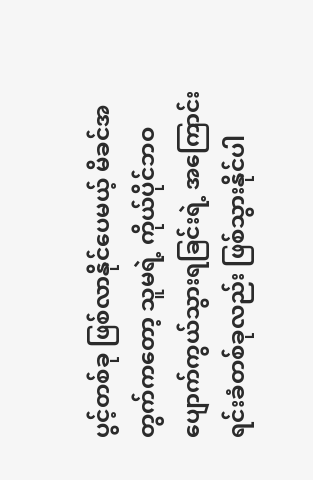ပွင့်တစ်ခု ဖြစ်လာနိုင်ပေမယ့် မိခင်အတွက်ကတော့ သူမရဲ့ ကိုယ်ပိုင်ဘဝ ပျောက်ကွယ်သွားရခြင်းရဲ့ အကြောင်းရင်းခံတစ်ခုလည်း ဖြစ်သွားနိုင်ပါ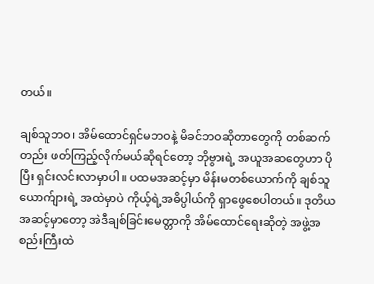တယ်။

ချစ်သူဘဝ၊ အိမ်ထောင်ရှင်မဘဝနဲ့ မိခင်ဘဝဆိုတာတွေကို တစ်ဆက်တည်း ဖတ်ကြည့်လိုက်မယ်ဆိုရင်တော့ ဘိုဗွားရဲ့ အယူအဆတွေဟာ ပိုပြီး ရှင်းလင်းလာမှာပါ။ ပထမအဆင့်မှာ မိန်းမတစ်ယောက်ကို ချစ်သူယောက်ျားရဲ့ အထဲမှာပဲ ကိုယ့်ရဲ့အဓိပ္ပါယ်ကို ရှာဖွေစေပါတယ်။ ဒုတိယအဆင့်မှာတော့ အဲဒီချစ်ခြင်းမေတ္တာကို အိမ်ထောင်ရေးဆိုတဲ့ အဖွဲ့အစည်းကြီးထဲ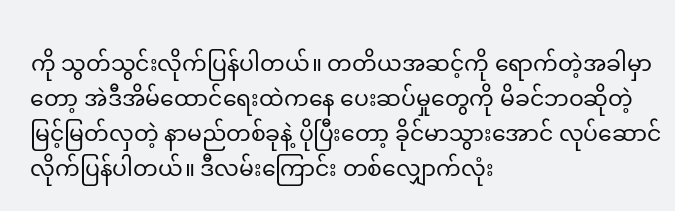ကို သွတ်သွင်းလိုက်ပြန်ပါတယ်။ တတိယအဆင့်ကို ရောက်တဲ့အခါမှာတော့ အဲဒီအိမ်ထောင်ရေးထဲကနေ ပေးဆပ်မှုတွေကို မိခင်ဘဝဆိုတဲ့ မြင့်မြတ်လှတဲ့ နာမည်တစ်ခုနဲ့ ပိုပြီးတော့ ခိုင်မာသွားအောင် လုပ်ဆောင်လိုက်ပြန်ပါတယ်။ ဒီလမ်းကြောင်း တစ်လျှောက်လုံး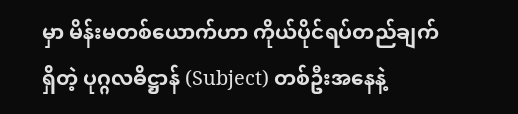မှာ မိန်းမတစ်ယောက်ဟာ ကိုယ်ပိုင်ရပ်တည်ချက်ရှိတဲ့ ပုဂ္ဂလဓိဋ္ဌာန် (Subject) တစ်ဦးအနေနဲ့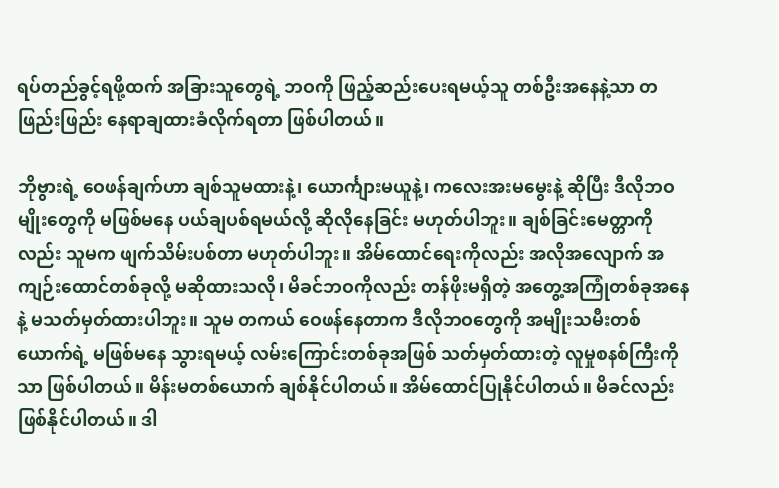ရပ်တည်ခွင့်ရဖို့ထက် အခြားသူတွေရဲ့ ဘဝကို ဖြည့်ဆည်းပေးရမယ့်သူ တစ်ဦးအနေနဲ့သာ တဖြည်းဖြည်း နေရာချထားခံလိုက်ရတာ ဖြစ်ပါတယ်။

ဘိုဗွားရဲ့ ဝေဖန်ချက်ဟာ ချစ်သူမထားနဲ့၊ ယောင်္ကျားမယူနဲ့၊ ကလေးအးမမွေးနဲ့ ဆိုပြီး ဒီလိုဘဝမျိုးတွေကို မဖြစ်မနေ ပယ်ချပစ်ရမယ်လို့ ဆိုလိုနေခြင်း မဟုတ်ပါဘူး။ ချစ်ခြင်းမေတ္တာကိုလည်း သူမက ဖျက်သိမ်းပစ်တာ မဟုတ်ပါဘူး။ အိမ်ထောင်ရေးကိုလည်း အလိုအလျောက် အကျဉ်းထောင်တစ်ခုလို့ မဆိုထားသလို၊ မိခင်ဘဝကိုလည်း တန်ဖိုးမရှိတဲ့ အတွေ့အကြုံတစ်ခုအနေနဲ့ မသတ်မှတ်ထားပါဘူး။ သူမ တကယ် ဝေဖန်နေတာက ဒီလိုဘဝတွေကို အမျိုးသမီးတစ်ယောက်ရဲ့ မဖြစ်မနေ သွားရမယ့် လမ်းကြောင်းတစ်ခုအဖြစ် သတ်မှတ်ထားတဲ့ လူမှုစနစ်ကြီးကိုသာ ဖြစ်ပါတယ်။ မိန်းမတစ်ယောက် ချစ်နိုင်ပါတယ်။ အိမ်ထောင်ပြုနိုင်ပါတယ်။ မိခင်လည်း ဖြစ်နိုင်ပါတယ်။ ဒါ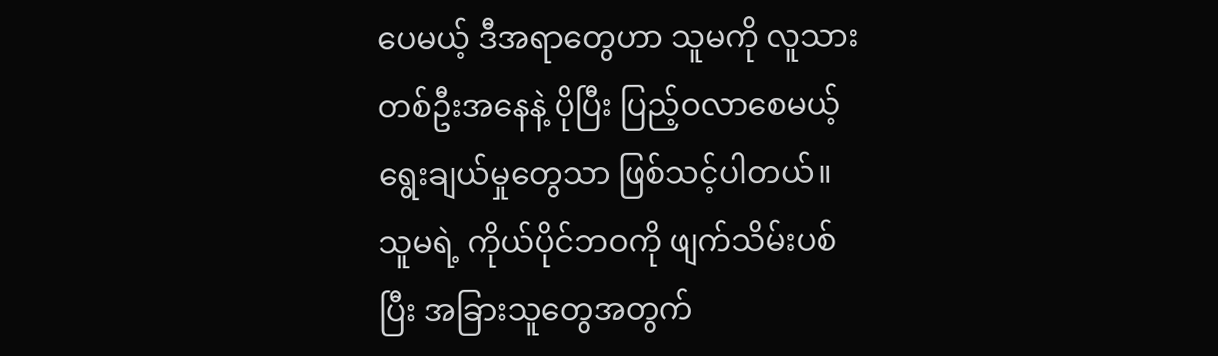ပေမယ့် ဒီအရာတွေဟာ သူမကို လူသားတစ်ဦးအနေနဲ့ ပိုပြီး ပြည့်ဝလာစေမယ့် ရွေးချယ်မှုတွေသာ ဖြစ်သင့်ပါတယ်။ သူမရဲ့ ကိုယ်ပိုင်ဘဝကို ဖျက်သိမ်းပစ်ပြီး အခြားသူတွေအတွက်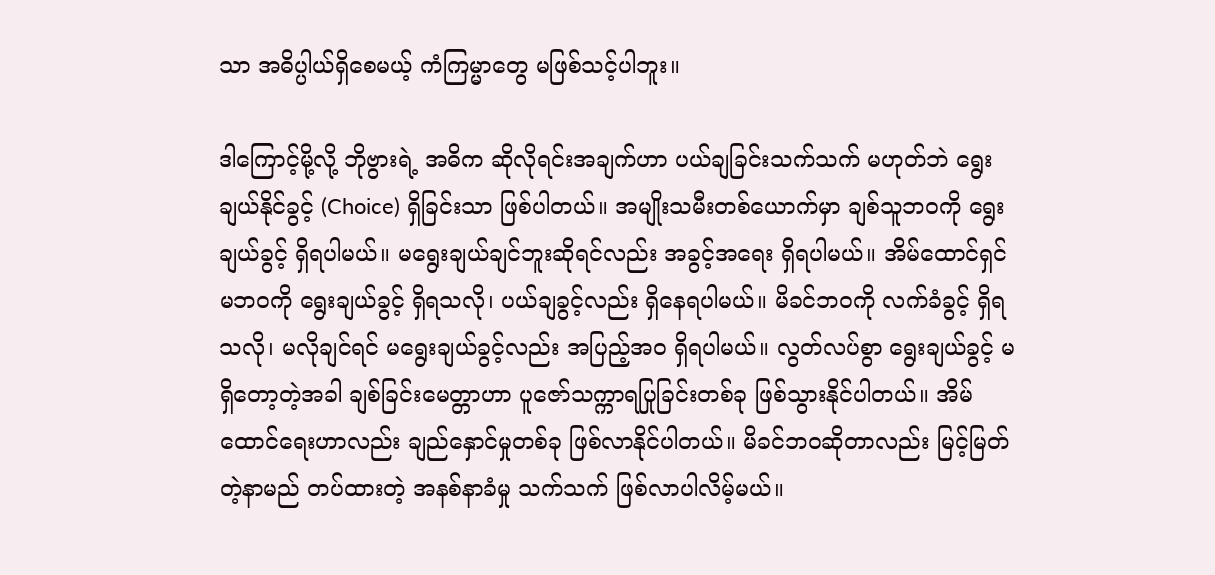သာ အဓိပ္ပါယ်ရှိစေမယ့် ကံကြမ္မာတွေ မဖြစ်သင့်ပါဘူး။

ဒါကြောင့်မို့လို့ ဘိုဗွားရဲ့ အဓိက ဆိုလိုရင်းအချက်ဟာ ပယ်ချခြင်းသက်သက် မဟုတ်ဘဲ ရွေးချယ်နိုင်ခွင့် (Choice) ရှိခြင်းသာ ဖြစ်ပါတယ်။ အမျိုးသမီးတစ်ယောက်မှာ ချစ်သူဘဝကို ရွေးချယ်ခွင့် ရှိရပါမယ်။ မရွေးချယ်ချင်ဘူးဆိုရင်လည်း အခွင့်အရေး ရှိရပါမယ်။ အိမ်ထောင်ရှင်မဘဝကို ရွေးချယ်ခွင့် ရှိရသလို၊ ပယ်ချခွင့်လည်း ရှိနေရပါမယ်။ မိခင်ဘဝကို လက်ခံခွင့် ရှိရသလို၊ မလိုချင်ရင် မရွေးချယ်ခွင့်လည်း အပြည့်အဝ ရှိရပါမယ်။ လွတ်လပ်စွာ ရွေးချယ်ခွင့် မရှိတော့တဲ့အခါ ချစ်ခြင်းမေတ္တာဟာ ပူဇော်သက္ကာရပြုခြင်းတစ်ခု ဖြစ်သွားနိုင်ပါတယ်။ အိမ်ထောင်ရေးဟာလည်း ချည်နှောင်မှုတစ်ခု ဖြစ်လာနိုင်ပါတယ်။ မိခင်ဘဝဆိုတာလည်း မြင့်မြတ်တဲ့နာမည် တပ်ထားတဲ့ အနစ်နာခံမှု သက်သက် ဖြစ်လာပါလိမ့်မယ်။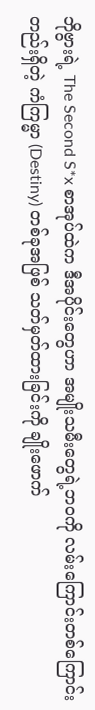ဘိုဗွားရဲ့ The Second S*x စာအုပ်ထဲက ဒီအပိုင်းတွေဟာ အမျိုးသမီးတွေရဲ့ဘဝကို လမ်းကြောင်းတစ်ကြောင်းတည်းရှိတဲ့ ကံကြမ္မာ (Destiny) တစ်ခုအဖြစ် သတ်မှတ်ထားခြင်းကို ချိုးဖောက်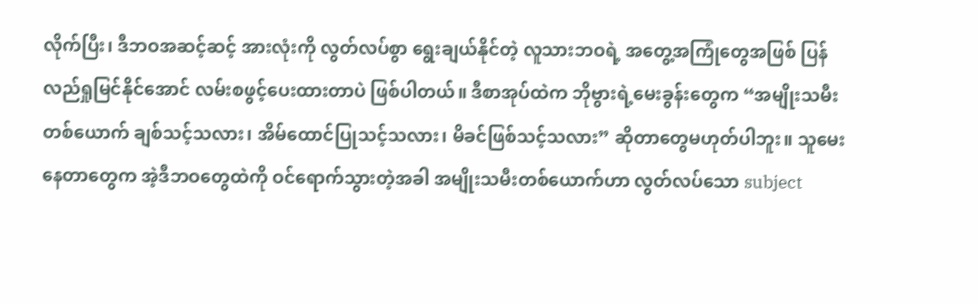လိုက်ပြီး၊ ဒီဘဝအဆင့်ဆင့် အားလုံးကို လွတ်လပ်စွာ ရွေးချယ်နိုင်တဲ့ လူသားဘဝရဲ့ အတွေ့အကြုံတွေအဖြစ် ပြန်လည်ရှုမြင်နိုင်အောင် လမ်းစဖွင့်ပေးထားတာပဲ ဖြစ်ပါတယ်။ ဒီစာအုပ်ထဲက ဘိုဗွားရဲ့မေးခွန်းတွေက “အမျိုးသမီးတစ်ယောက် ချစ်သင့်သလား၊ အိမ်ထောင်ပြုသင့်သလား၊ မိခင်ဖြစ်သင့်သလား” ဆိုတာတွေမဟုတ်ပါဘူး။ သူမေးနေတာတွေက အဲ့ဒီဘဝတွေထဲကို ဝင်ရောက်သွားတဲ့အခါ အမျိုးသမီးတစ်ယောက်ဟာ လွတ်လပ်သော subject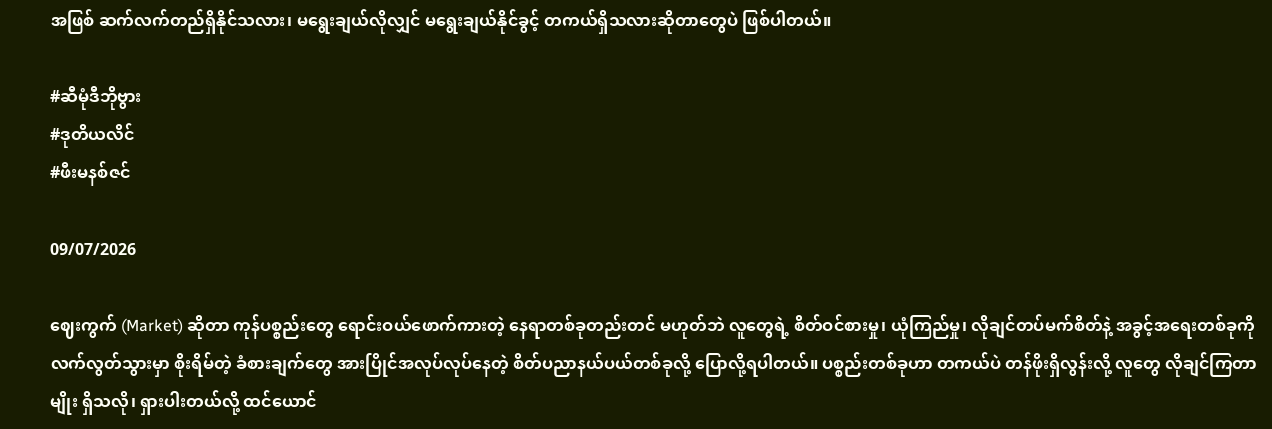အဖြစ် ဆက်လက်တည်ရှိနိုင်သလား၊ မရွေးချယ်လိုလျှင် မရွေးချယ်နိုင်ခွင့် တကယ်ရှိသလားဆိုတာတွေပဲ ဖြစ်ပါတယ်။

#ဆီမုံဒီဘိုဗွား
#ဒုတိယလိင်
#ဖီးမနစ်ဇင်

09/07/2026

ဈေးကွက် (Market) ဆိုတာ ကုန်ပစ္စည်းတွေ ရောင်းဝယ်ဖောက်ကားတဲ့ နေရာတစ်ခုတည်းတင် မဟုတ်ဘဲ လူတွေရဲ့ စိတ်ဝင်စားမှု၊ ယုံကြည်မှု၊ လိုချင်တပ်မက်စိတ်နဲ့ အခွင့်အရေးတစ်ခုကို လက်လွတ်သွားမှာ စိုးရိမ်တဲ့ ခံစားချက်တွေ အားပြိုင်အလုပ်လုပ်နေတဲ့ စိတ်ပညာနယ်ပယ်တစ်ခုလို့ ပြောလို့ရပါတယ်။ ပစ္စည်းတစ်ခုဟာ တကယ်ပဲ တန်ဖိုးရှိလွန်းလို့ လူတွေ လိုချင်ကြတာမျိုး ရှိသလို၊ ရှားပါးတယ်လို့ ထင်ယောင်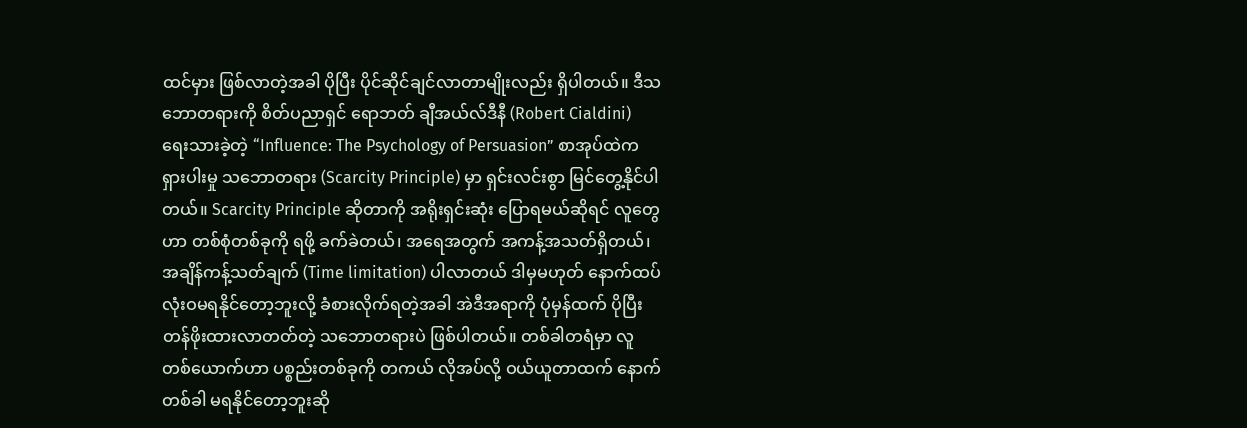ထင်မှား ဖြစ်လာတဲ့အခါ ပိုပြီး ပိုင်ဆိုင်ချင်လာတာမျိုးလည်း ရှိပါတယ်။ ဒီသဘောတရားကို စိတ်ပညာရှင် ရောဘတ် ချီအယ်လ်ဒီနီ (Robert Cialdini) ရေးသားခဲ့တဲ့ “Influence: The Psychology of Persuasion” စာအုပ်ထဲက ရှားပါးမှု သဘောတရား (Scarcity Principle) မှာ ရှင်းလင်းစွာ မြင်တွေ့နိုင်ပါတယ်။ Scarcity Principle ဆိုတာကို အရိုးရှင်းဆုံး ပြောရမယ်ဆိုရင် လူတွေဟာ တစ်စုံတစ်ခုကို ရဖို့ ခက်ခဲတယ်၊ အရေအတွက် အကန့်အသတ်ရှိတယ်၊ အချိန်ကန့်သတ်ချက် (Time limitation) ပါလာတယ် ဒါမှမဟုတ် နောက်ထပ် လုံးဝမရနိုင်တော့ဘူးလို့ ခံစားလိုက်ရတဲ့အခါ အဲဒီအရာကို ပုံမှန်ထက် ပိုပြီး တန်ဖိုးထားလာတတ်တဲ့ သဘောတရားပဲ ဖြစ်ပါတယ်။ တစ်ခါတရံမှာ လူတစ်ယောက်ဟာ ပစ္စည်းတစ်ခုကို တကယ် လိုအပ်လို့ ဝယ်ယူတာထက် နောက်တစ်ခါ မရနိုင်တော့ဘူးဆို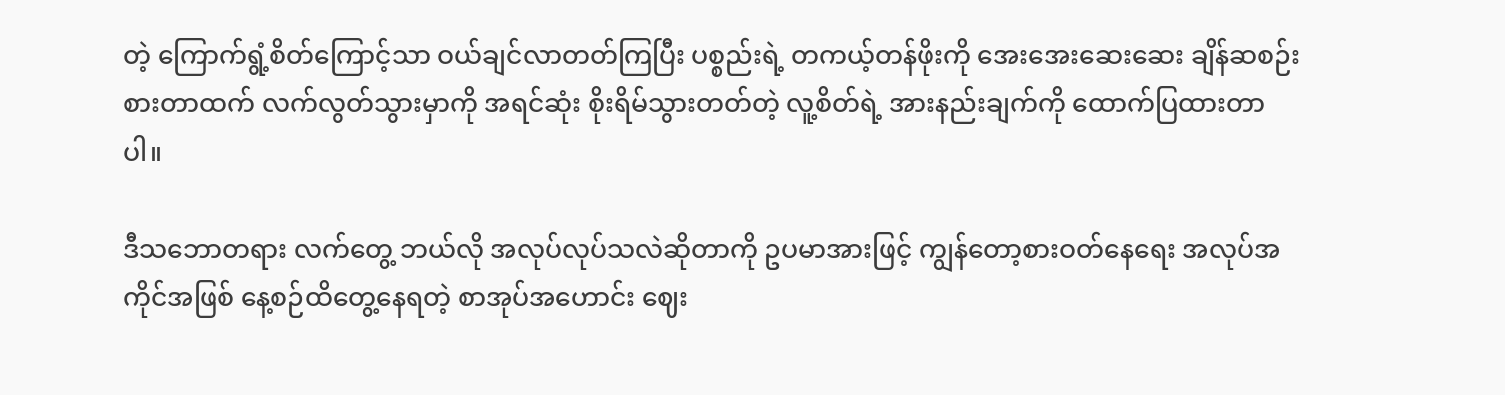တဲ့ ကြောက်ရွံ့စိတ်ကြောင့်သာ ဝယ်ချင်လာတတ်ကြပြီး ပစ္စည်းရဲ့ တကယ့်တန်ဖိုးကို အေးအေးဆေးဆေး ချိန်ဆစဉ်းစားတာထက် လက်လွတ်သွားမှာကို အရင်ဆုံး စိုးရိမ်သွားတတ်တဲ့ လူ့စိတ်ရဲ့ အားနည်းချက်ကို ထောက်ပြထားတာပါ။

ဒီသဘောတရား လက်တွေ့ ဘယ်လို အလုပ်လုပ်သလဲဆိုတာကို ဥပမာအားဖြင့် ကျွန်တော့စားဝတ်နေရေး အလုပ်အကိုင်အဖြစ် နေ့စဉ်ထိတွေ့နေရတဲ့ စာအုပ်အဟောင်း ဈေး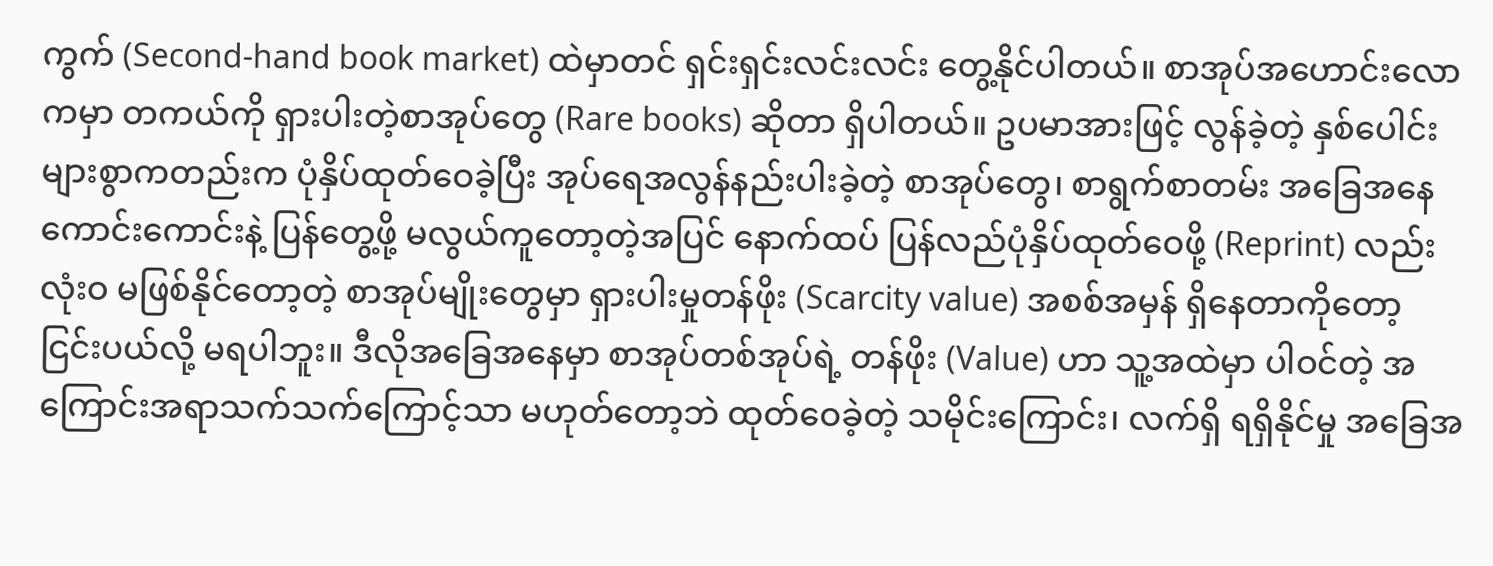ကွက် (Second-hand book market) ထဲမှာတင် ရှင်းရှင်းလင်းလင်း တွေ့နိုင်ပါတယ်။ စာအုပ်အဟောင်းလောကမှာ တကယ်ကို ရှားပါးတဲ့စာအုပ်တွေ (Rare books) ဆိုတာ ရှိပါတယ်။ ဥပမာအားဖြင့် လွန်ခဲ့တဲ့ နှစ်ပေါင်းများစွာကတည်းက ပုံနှိပ်ထုတ်ဝေခဲ့ပြီး အုပ်ရေအလွန်နည်းပါးခဲ့တဲ့ စာအုပ်တွေ၊ စာရွက်စာတမ်း အခြေအနေ ကောင်းကောင်းနဲ့ ပြန်တွေ့ဖို့ မလွယ်ကူတော့တဲ့အပြင် နောက်ထပ် ပြန်လည်ပုံနှိပ်ထုတ်ဝေဖို့ (Reprint) လည်း လုံးဝ မဖြစ်နိုင်တော့တဲ့ စာအုပ်မျိုးတွေမှာ ရှားပါးမှုတန်ဖိုး (Scarcity value) အစစ်အမှန် ရှိနေတာကိုတော့ ငြင်းပယ်လို့ မရပါဘူး။ ဒီလိုအခြေအနေမှာ စာအုပ်တစ်အုပ်ရဲ့ တန်ဖိုး (Value) ဟာ သူ့အထဲမှာ ပါဝင်တဲ့ အကြောင်းအရာသက်သက်ကြောင့်သာ မဟုတ်တော့ဘဲ ထုတ်ဝေခဲ့တဲ့ သမိုင်းကြောင်း၊ လက်ရှိ ရရှိနိုင်မှု အခြေအ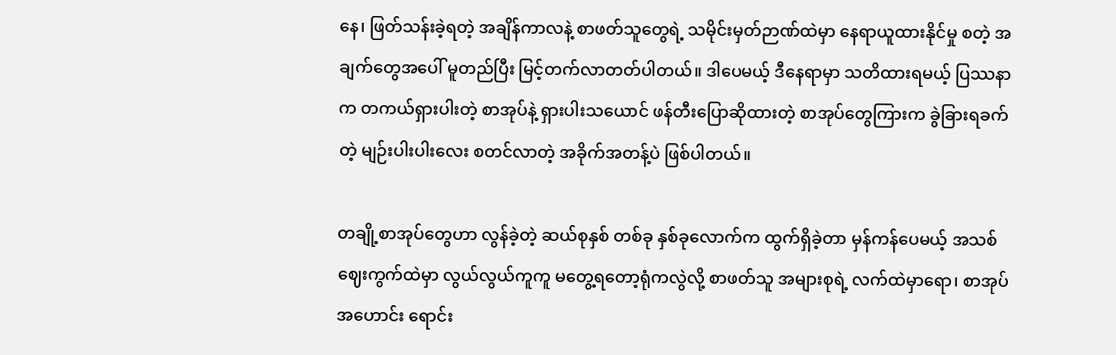နေ၊ ဖြတ်သန်းခဲ့ရတဲ့ အချိန်ကာလနဲ့ စာဖတ်သူတွေရဲ့ သမိုင်းမှတ်ဉာဏ်ထဲမှာ နေရာယူထားနိုင်မှု စတဲ့ အချက်တွေအပေါ် မူတည်ပြီး မြင့်တက်လာတတ်ပါတယ်။ ဒါပေမယ့် ဒီနေရာမှာ သတိထားရမယ့် ပြဿနာက တကယ်ရှားပါးတဲ့ စာအုပ်နဲ့ ရှားပါးသယောင် ဖန်တီးပြောဆိုထားတဲ့ စာအုပ်တွေကြားက ခွဲခြားရခက်တဲ့ မျဉ်းပါးပါးလေး စတင်လာတဲ့ အခိုက်အတန့်ပဲ ဖြစ်ပါတယ်။

တချို့စာအုပ်တွေဟာ လွန်ခဲ့တဲ့ ဆယ်စုနှစ် တစ်ခု နှစ်ခုလောက်က ထွက်ရှိခဲ့တာ မှန်ကန်ပေမယ့် အသစ်ဈေးကွက်ထဲမှာ လွယ်လွယ်ကူကူ မတွေ့ရတော့ရုံကလွဲလို့ စာဖတ်သူ အများစုရဲ့ လက်ထဲမှာရော၊ စာအုပ်အဟောင်း ရောင်း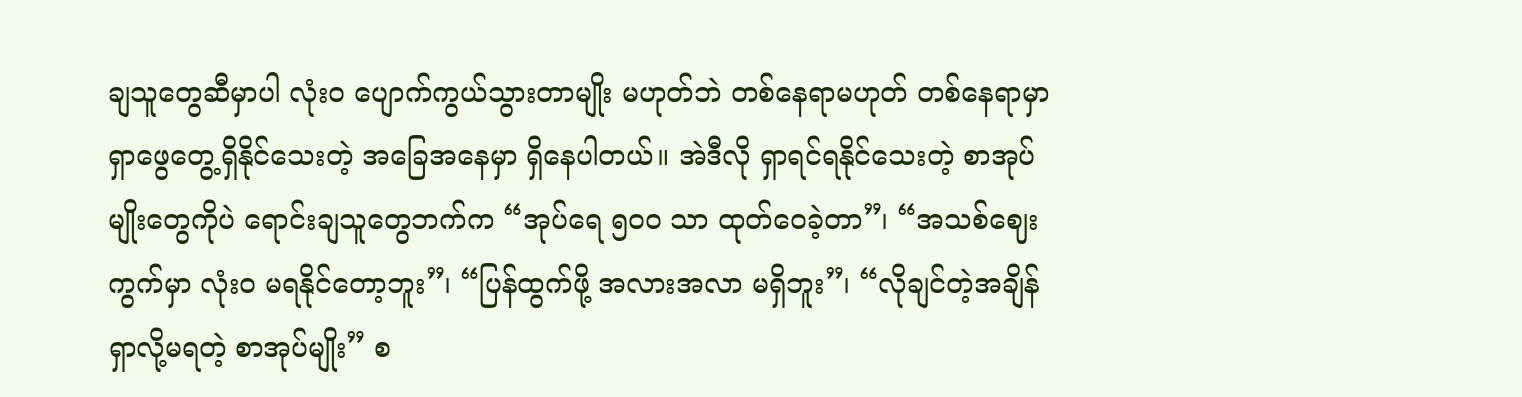ချသူတွေဆီမှာပါ လုံးဝ ပျောက်ကွယ်သွားတာမျိုး မဟုတ်ဘဲ တစ်နေရာမဟုတ် တစ်နေရာမှာ ရှာဖွေတွေ့ရှိနိုင်သေးတဲ့ အခြေအနေမှာ ရှိနေပါတယ်။ အဲဒီလို ရှာရင်ရနိုင်သေးတဲ့ စာအုပ်မျိုးတွေကိုပဲ ရောင်းချသူတွေဘက်က “အုပ်ရေ ၅၀၀ သာ ထုတ်ဝေခဲ့တာ”၊ “အသစ်ဈေးကွက်မှာ လုံးဝ မရနိုင်တော့ဘူး”၊ “ပြန်ထွက်ဖို့ အလားအလာ မရှိဘူး”၊ “လိုချင်တဲ့အချိန် ရှာလို့မရတဲ့ စာအုပ်မျိုး” စ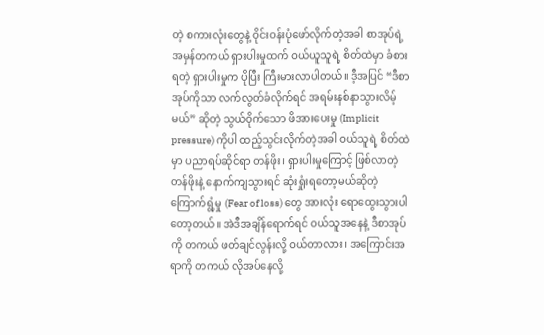တဲ့ စကားလုံးတွေနဲ့ ဝိုင်းဝန်းပုံဖော်လိုက်တဲ့အခါ စာအုပ်ရဲ့ အမှန်တကယ် ရှားပါးမှုထက် ဝယ်ယူသူရဲ့ စိတ်ထဲမှာ ခံစားရတဲ့ ရှားပါးမှုက ပိုပြီး ကြီးမားလာပါတယ်။ ဒီ့အပြင် “ဒီစာအုပ်ကိုသာ လက်လွတ်ခံလိုက်ရင် အရမ်းနစ်နာသွားလိမ့်မယ်” ဆိုတဲ့ သွယ်ဝိုက်သော ဖိအားပေးမှု (Implicit pressure) ကိုပါ ထည့်သွင်းလိုက်တဲ့အခါ ဝယ်သူရဲ့ စိတ်ထဲမှာ ပညာရပ်ဆိုင်ရာ တန်ဖိုး၊ ရှားပါးမှုကြောင့် ဖြစ်လာတဲ့ တန်ဖိုးနဲ့ နောက်ကျသွားရင် ဆုံးရှုံးရတော့မယ်ဆိုတဲ့ ကြောက်ရွံ့မှု (Fear of loss) တွေ အားလုံး ရောထွေးသွားပါတော့တယ်။ အဲဒီအချိန်ရောက်ရင် ဝယ်သူအနေနဲ့ ဒီစာအုပ်ကို တကယ် ဖတ်ချင်လွန်းလို့ ဝယ်တာလား၊ အကြောင်းအရာကို တကယ် လိုအပ်နေလို့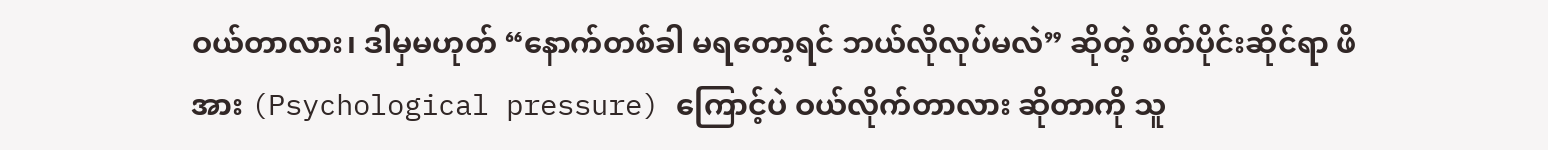ဝယ်တာလား၊ ဒါမှမဟုတ် “နောက်တစ်ခါ မရတော့ရင် ဘယ်လိုလုပ်မလဲ” ဆိုတဲ့ စိတ်ပိုင်းဆိုင်ရာ ဖိအား (Psychological pressure) ကြောင့်ပဲ ဝယ်လိုက်တာလား ဆိုတာကို သူ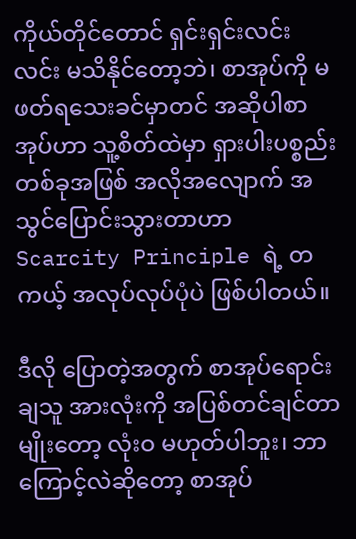ကိုယ်တိုင်တောင် ရှင်းရှင်းလင်းလင်း မသိနိုင်တော့ဘဲ၊ စာအုပ်ကို မဖတ်ရသေးခင်မှာတင် အဆိုပါစာအုပ်ဟာ သူ့စိတ်ထဲမှာ ရှားပါးပစ္စည်းတစ်ခုအဖြစ် အလိုအလျောက် အသွင်ပြောင်းသွားတာဟာ Scarcity Principle ရဲ့ တကယ့် အလုပ်လုပ်ပုံပဲ ဖြစ်ပါတယ်။

ဒီလို ပြောတဲ့အတွက် စာအုပ်ရောင်းချသူ အားလုံးကို အပြစ်တင်ချင်တာမျိုးတော့ လုံးဝ မဟုတ်ပါဘူး၊ ဘာကြောင့်လဲဆိုတော့ စာအုပ်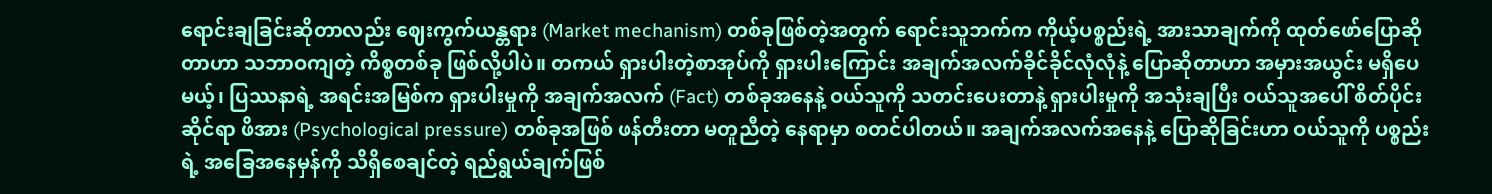ရောင်းချခြင်းဆိုတာလည်း ဈေးကွက်ယန္တရား (Market mechanism) တစ်ခုဖြစ်တဲ့အတွက် ရောင်းသူဘက်က ကိုယ့်ပစ္စည်းရဲ့ အားသာချက်ကို ထုတ်ဖော်ပြောဆိုတာဟာ သဘာဝကျတဲ့ ကိစ္စတစ်ခု ဖြစ်လို့ပါပဲ။ တကယ် ရှားပါးတဲ့စာအုပ်ကို ရှားပါးကြောင်း အချက်အလက်ခိုင်ခိုင်လုံလုံနဲ့ ပြောဆိုတာဟာ အမှားအယွင်း မရှိပေမယ့်၊ ပြဿနာရဲ့ အရင်းအမြစ်က ရှားပါးမှုကို အချက်အလက် (Fact) တစ်ခုအနေနဲ့ ဝယ်သူကို သတင်းပေးတာနဲ့ ရှားပါးမှုကို အသုံးချပြီး ဝယ်သူအပေါ် စိတ်ပိုင်းဆိုင်ရာ ဖိအား (Psychological pressure) တစ်ခုအဖြစ် ဖန်တီးတာ မတူညီတဲ့ နေရာမှာ စတင်ပါတယ်။ အချက်အလက်အနေနဲ့ ပြောဆိုခြင်းဟာ ဝယ်သူကို ပစ္စည်းရဲ့ အခြေအနေမှန်ကို သိရှိစေချင်တဲ့ ရည်ရွယ်ချက်ဖြစ်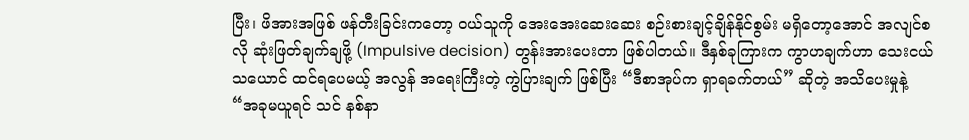ပြီး၊ ဖိအားအဖြစ် ဖန်တီးခြင်းကတော့ ဝယ်သူကို အေးအေးဆေးဆေး စဉ်းစားချင့်ချိန်နိုင်စွမ်း မရှိတော့အောင် အလျင်စလို ဆုံးဖြတ်ချက်ချဖို့ (Impulsive decision) တွန်းအားပေးတာ ဖြစ်ပါတယ်။ ဒီနှစ်ခုကြားက ကွာဟချက်ဟာ သေးငယ်သယောင် ထင်ရပေမယ့် အလွန် အရေးကြီးတဲ့ ကွဲပြားချက် ဖြစ်ပြီး “ဒီစာအုပ်က ရှာရခက်တယ်” ဆိုတဲ့ အသိပေးမှုနဲ့ “အခုမယူရင် သင် နစ်နာ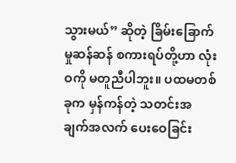သွားမယ်” ဆိုတဲ့ ခြိမ်းခြောက်မှုဆန်ဆန် စကားရပ်တို့ဟာ လုံးဝကို မတူညီပါဘူး။ ပထမတစ်ခုက မှန်ကန်တဲ့ သတင်းအချက်အလက် ပေးဝေခြင်း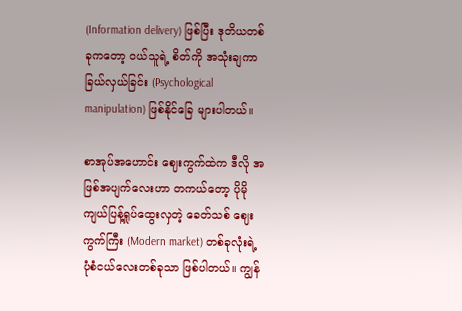(Information delivery) ဖြစ်ပြီး ဒုတိယတစ်ခုကတော့ ဝယ်သူရဲ့ စိတ်ကို အသုံးချကာ ခြယ်လှယ်ခြင်း (Psychological manipulation) ဖြစ်နိုင်ခြေ များပါတယ်။

စာအုပ်အဟောင်း ဈေးကွက်ထဲက ဒီလို အဖြစ်အပျက်လေးဟာ တကယ်တော့ ပိုမို ကျယ်ပြန့်ရှုပ်ထွေးလှတဲ့ ခေတ်သစ် ဈေးကွက်ကြီး (Modern market) တစ်ခုလုံးရဲ့ ပုံစံငယ်လေးတစ်ခုသာ ဖြစ်ပါတယ်။ ကျွန်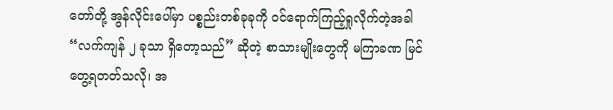တော်တို့ အွန်လိုင်းပေါ်မှာ ပစ္စည်းတစ်ခုခုကို ဝင်ရောက်ကြည့်ရှုလိုက်တဲ့အခါ “လက်ကျန် ၂ ခုသာ ရှိတော့သည်” ဆိုတဲ့ စာသားမျိုးတွေကို မကြာခဏ မြင်တွေ့ရတတ်သလို၊ အ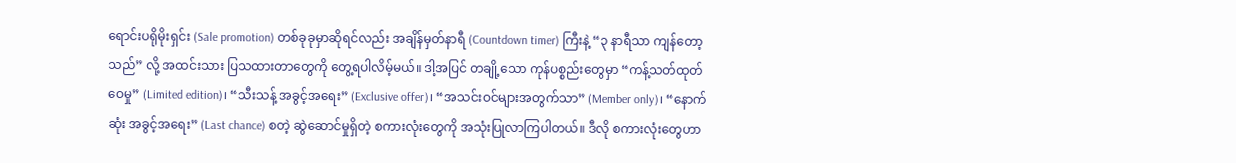ရောင်းပရိုမိုးရှင်း (Sale promotion) တစ်ခုခုမှာဆိုရင်လည်း အချိန်မှတ်နာရီ (Countdown timer) ကြီးနဲ့ “၃ နာရီသာ ကျန်တော့သည်” လို့ အထင်းသား ပြသထားတာတွေကို တွေ့ရပါလိမ့်မယ်။ ဒါ့အပြင် တချို့သော ကုန်ပစ္စည်းတွေမှာ “ကန့်သတ်ထုတ်ဝေမှု” (Limited edition)၊ “သီးသန့် အခွင့်အရေး” (Exclusive offer)၊ “အသင်းဝင်များအတွက်သာ” (Member only)၊ “နောက်ဆုံး အခွင့်အရေး” (Last chance) စတဲ့ ဆွဲဆောင်မှုရှိတဲ့ စကားလုံးတွေကို အသုံးပြုလာကြပါတယ်။ ဒီလို စကားလုံးတွေဟာ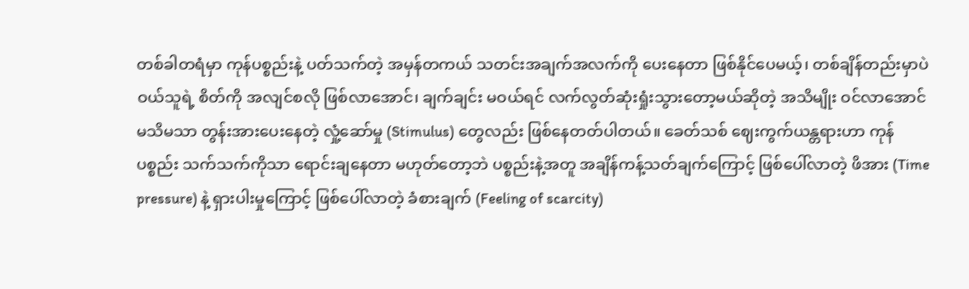တစ်ခါတရံမှာ ကုန်ပစ္စည်းနဲ့ ပတ်သက်တဲ့ အမှန်တကယ် သတင်းအချက်အလက်ကို ပေးနေတာ ဖြစ်နိုင်ပေမယ့်၊ တစ်ချိန်တည်းမှာပဲ ဝယ်သူရဲ့ စိတ်ကို အလျင်စလို ဖြစ်လာအောင်၊ ချက်ချင်း မဝယ်ရင် လက်လွတ်ဆုံးရှုံးသွားတော့မယ်ဆိုတဲ့ အသိမျိုး ဝင်လာအောင် မသိမသာ တွန်းအားပေးနေတဲ့ လှုံ့ဆော်မှု (Stimulus) တွေလည်း ဖြစ်နေတတ်ပါတယ်။ ခေတ်သစ် ဈေးကွက်ယန္တရားဟာ ကုန်ပစ္စည်း သက်သက်ကိုသာ ရောင်းချနေတာ မဟုတ်တော့ဘဲ ပစ္စည်းနဲ့အတူ အချိန်ကန့်သတ်ချက်ကြောင့် ဖြစ်ပေါ်လာတဲ့ ဖိအား (Time pressure) နဲ့ ရှားပါးမှုကြောင့် ဖြစ်ပေါ်လာတဲ့ ခံစားချက် (Feeling of scarcity)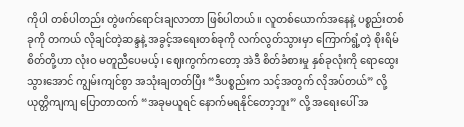ကိုပါ တစ်ပါတည်း တွဲဖက်ရောင်းချလာတာ ဖြစ်ပါတယ်။ လူတစ်ယောက်အနေနဲ့ ပစ္စည်းတစ်ခုကို တကယ် လိုချင်တဲ့ဆန္ဒနဲ့ အခွင့်အရေးတစ်ခုကို လက်လွတ်သွားမှာ ကြောက်ရွံ့တဲ့ စိုးရိမ်စိတ်တို့ဟာ လုံးဝ မတူညီပေမယ့်၊ ဈေးကွက်ကတော့ အဲဒီ စိတ်ခံစားမှု နှစ်ခုလုံးကို ရောထွေးသွားအောင် ကျွမ်းကျင်စွာ အသုံးချတတ်ပြီး “ဒီပစ္စည်းက သင့်အတွက် လိုအပ်တယ်” လို့ ယုတ္တိကျကျ ပြောတာထက် “အခုမယူရင် နောက်မရနိုင်တော့ဘူး” လို့ အရေးပေါ် အ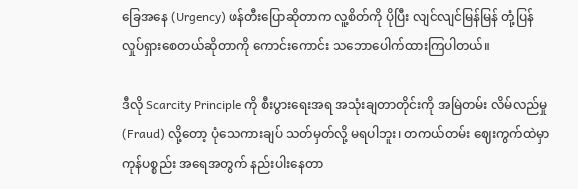ခြေအနေ (Urgency) ဖန်တီးပြောဆိုတာက လူ့စိတ်ကို ပိုပြီး လျင်လျင်မြန်မြန် တုံ့ပြန်လှုပ်ရှားစေတယ်ဆိုတာကို ကောင်းကောင်း သဘောပေါက်ထားကြပါတယ်။

ဒီလို Scarcity Principle ကို စီးပွားရေးအရ အသုံးချတာတိုင်းကို အမြဲတမ်း လိမ်လည်မှု (Fraud) လို့တော့ ပုံသေကားချပ် သတ်မှတ်လို့ မရပါဘူး၊ တကယ်တမ်း ဈေးကွက်ထဲမှာ ကုန်ပစ္စည်း အရေအတွက် နည်းပါးနေတာ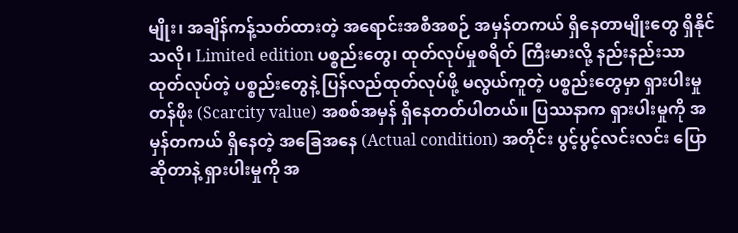မျိုး၊ အချိန်ကန့်သတ်ထားတဲ့ အရောင်းအစီအစဉ် အမှန်တကယ် ရှိနေတာမျိုးတွေ ရှိနိုင်သလို၊ Limited edition ပစ္စည်းတွေ၊ ထုတ်လုပ်မှုစရိတ် ကြီးမားလို့ နည်းနည်းသာ ထုတ်လုပ်တဲ့ ပစ္စည်းတွေနဲ့ ပြန်လည်ထုတ်လုပ်ဖို့ မလွယ်ကူတဲ့ ပစ္စည်းတွေမှာ ရှားပါးမှုတန်ဖိုး (Scarcity value) အစစ်အမှန် ရှိနေတတ်ပါတယ်။ ပြဿနာက ရှားပါးမှုကို အမှန်တကယ် ရှိနေတဲ့ အခြေအနေ (Actual condition) အတိုင်း ပွင့်ပွင့်လင်းလင်း ပြောဆိုတာနဲ့ ရှားပါးမှုကို အ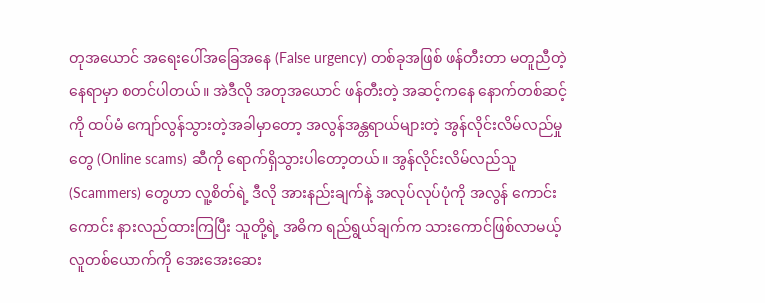တုအယောင် အရေးပေါ်အခြေအနေ (False urgency) တစ်ခုအဖြစ် ဖန်တီးတာ မတူညီတဲ့ နေရာမှာ စတင်ပါတယ်။ အဲဒီလို အတုအယောင် ဖန်တီးတဲ့ အဆင့်ကနေ နောက်တစ်ဆင့်ကို ထပ်မံ ကျော်လွန်သွားတဲ့အခါမှာတော့ အလွန်အန္တရာယ်များတဲ့ အွန်လိုင်းလိမ်လည်မှုတွေ (Online scams) ဆီကို ရောက်ရှိသွားပါတော့တယ်။ အွန်လိုင်းလိမ်လည်သူ (Scammers) တွေဟာ လူ့စိတ်ရဲ့ ဒီလို အားနည်းချက်နဲ့ အလုပ်လုပ်ပုံကို အလွန် ကောင်းကောင်း နားလည်ထားကြပြီး သူတို့ရဲ့ အဓိက ရည်ရွယ်ချက်က သားကောင်ဖြစ်လာမယ့် လူတစ်ယောက်ကို အေးအေးဆေး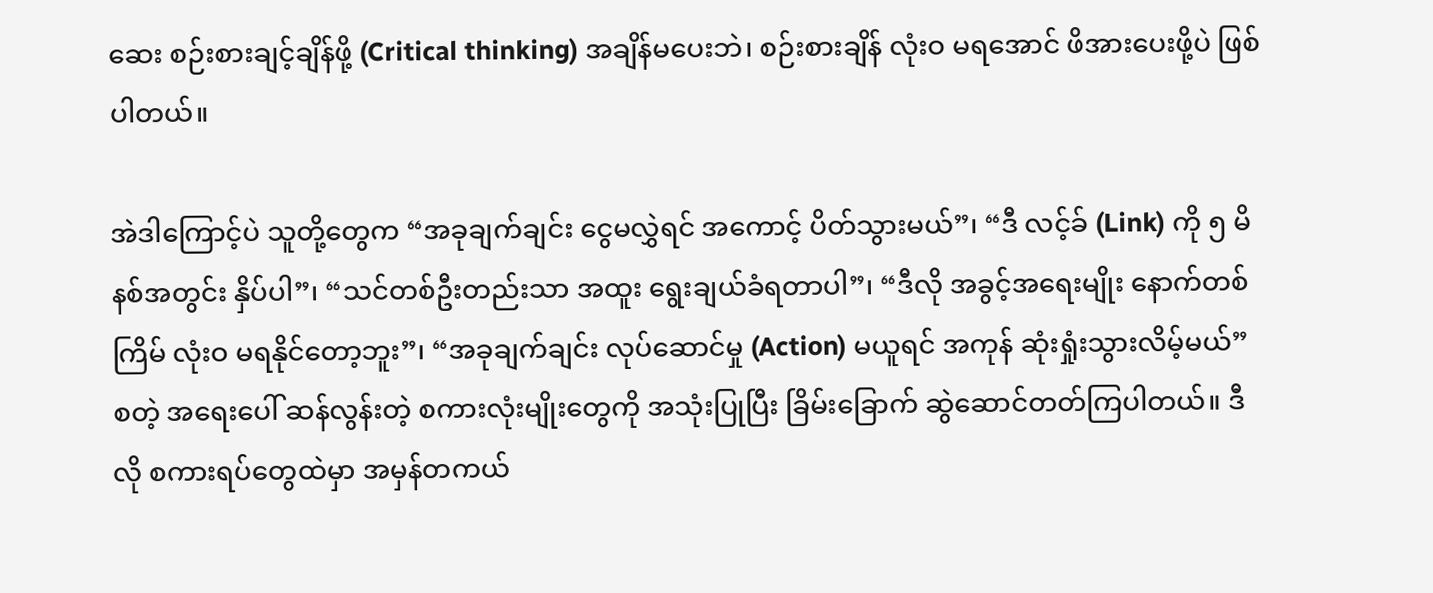ဆေး စဉ်းစားချင့်ချိန်ဖို့ (Critical thinking) အချိန်မပေးဘဲ၊ စဉ်းစားချိန် လုံးဝ မရအောင် ဖိအားပေးဖို့ပဲ ဖြစ်ပါတယ်။

အဲဒါကြောင့်ပဲ သူတို့တွေက “အခုချက်ချင်း ငွေမလွှဲရင် အကောင့် ပိတ်သွားမယ်”၊ “ဒီ လင့်ခ် (Link) ကို ၅ မိနစ်အတွင်း နှိပ်ပါ”၊ “သင်တစ်ဦးတည်းသာ အထူး ရွေးချယ်ခံရတာပါ”၊ “ဒီလို အခွင့်အရေးမျိုး နောက်တစ်ကြိမ် လုံးဝ မရနိုင်တော့ဘူး”၊ “အခုချက်ချင်း လုပ်ဆောင်မှု (Action) မယူရင် အကုန် ဆုံးရှုံးသွားလိမ့်မယ်” စတဲ့ အရေးပေါ် ဆန်လွန်းတဲ့ စကားလုံးမျိုးတွေကို အသုံးပြုပြီး ခြိမ်းခြောက် ဆွဲဆောင်တတ်ကြပါတယ်။ ဒီလို စကားရပ်တွေထဲမှာ အမှန်တကယ်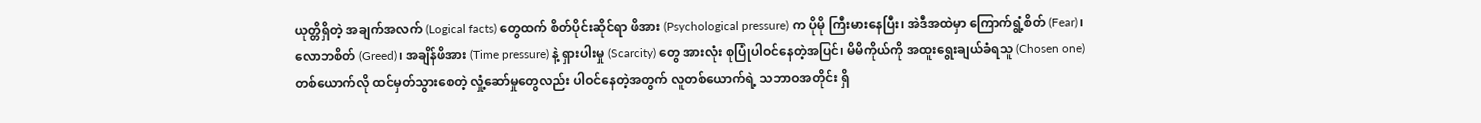ယုတ္တိရှိတဲ့ အချက်အလက် (Logical facts) တွေထက် စိတ်ပိုင်းဆိုင်ရာ ဖိအား (Psychological pressure) က ပိုမို ကြီးမားနေပြီး၊ အဲဒီအထဲမှာ ကြောက်ရွံ့စိတ် (Fear)၊ လောဘစိတ် (Greed)၊ အချိန်ဖိအား (Time pressure) နဲ့ ရှားပါးမှု (Scarcity) တွေ အားလုံး စုပြုံပါဝင်နေတဲ့အပြင်၊ မိမိကိုယ်ကို အထူးရွေးချယ်ခံရသူ (Chosen one) တစ်ယောက်လို ထင်မှတ်သွားစေတဲ့ လှုံ့ဆော်မှုတွေလည်း ပါဝင်နေတဲ့အတွက် လူတစ်ယောက်ရဲ့ သဘာဝအတိုင်း ရှိ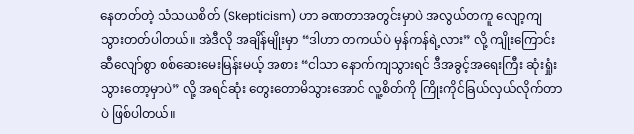နေတတ်တဲ့ သံသယစိတ် (Skepticism) ဟာ ခဏတာအတွင်းမှာပဲ အလွယ်တကူ လျော့ကျသွားတတ်ပါတယ်။ အဲဒီလို အချိန်မျိုးမှာ “ဒါဟာ တကယ်ပဲ မှန်ကန်ရဲ့လား” လို့ ကျိုးကြောင်းဆီလျော်စွာ စစ်ဆေးမေးမြန်းမယ့် အစား “ငါသာ နောက်ကျသွားရင် ဒီအခွင့်အရေးကြီး ဆုံးရှုံးသွားတော့မှာပဲ” လို့ အရင်ဆုံး တွေးတောမိသွားအောင် လူ့စိတ်ကို ကြိုးကိုင်ခြယ်လှယ်လိုက်တာပဲ ဖြစ်ပါတယ်။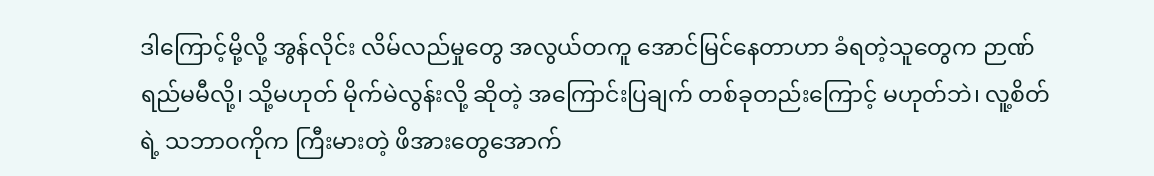ဒါကြောင့်မို့လို့ အွန်လိုင်း လိမ်လည်မှုတွေ အလွယ်တကူ အောင်မြင်နေတာဟာ ခံရတဲ့သူတွေက ဉာဏ်ရည်မမီလို့၊ သို့မဟုတ် မိုက်မဲလွန်းလို့ ဆိုတဲ့ အကြောင်းပြချက် တစ်ခုတည်းကြောင့် မဟုတ်ဘဲ၊ လူ့စိတ်ရဲ့ သဘာဝကိုက ကြီးမားတဲ့ ဖိအားတွေအောက်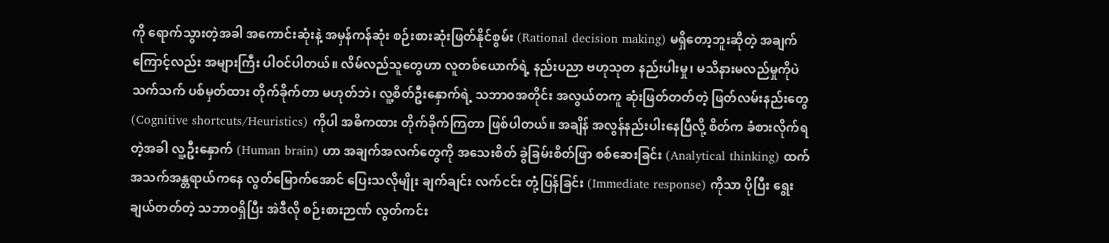ကို ရောက်သွားတဲ့အခါ အကောင်းဆုံးနဲ့ အမှန်ကန်ဆုံး စဉ်းစားဆုံးဖြတ်နိုင်စွမ်း (Rational decision making) မရှိတော့ဘူးဆိုတဲ့ အချက်ကြောင့်လည်း အများကြီး ပါဝင်ပါတယ်။ လိမ်လည်သူတွေဟာ လူတစ်ယောက်ရဲ့ နည်းပညာ ဗဟုသုတ နည်းပါးမှု၊ မသိနားမလည်မှုကိုပဲ သက်သက် ပစ်မှတ်ထား တိုက်ခိုက်တာ မဟုတ်ဘဲ၊ လူ့စိတ်ဦးနှောက်ရဲ့ သဘာဝအတိုင်း အလွယ်တကူ ဆုံးဖြတ်တတ်တဲ့ ဖြတ်လမ်းနည်းတွေ (Cognitive shortcuts/Heuristics) ကိုပါ အဓိကထား တိုက်ခိုက်ကြတာ ဖြစ်ပါတယ်။ အချိန် အလွန်နည်းပါးနေပြီလို့ စိတ်က ခံစားလိုက်ရတဲ့အခါ လူ့ဦးနှောက် (Human brain) ဟာ အချက်အလက်တွေကို အသေးစိတ် ခွဲခြမ်းစိတ်ဖြာ စစ်ဆေးခြင်း (Analytical thinking) ထက် အသက်အန္တရာယ်ကနေ လွတ်မြောက်အောင် ပြေးသလိုမျိုး ချက်ချင်း လက်ငင်း တုံ့ပြန်ခြင်း (Immediate response) ကိုသာ ပိုပြီး ရွေးချယ်တတ်တဲ့ သဘာဝရှိပြီး အဲဒီလို စဉ်းစားဉာဏ် လွတ်ကင်း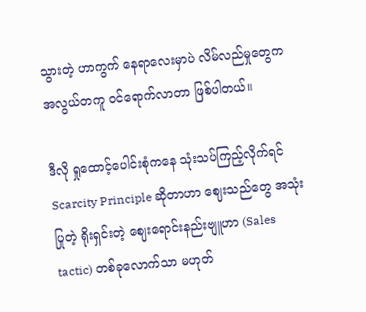သွားတဲ့ ဟာကွက် နေရာလေးမှာပဲ လိမ်လည်မှုတွေက အလွယ်တကူ ဝင်ရောက်လာတာ ဖြစ်ပါတယ်။

ဒီလို ရှုထောင့်ပေါင်းစုံကနေ သုံးသပ်ကြည့်လိုက်ရင် Scarcity Principle ဆိုတာဟာ ဈေးသည်တွေ အသုံးပြုတဲ့ ရိုးရှင်းတဲ့ ဈေးရောင်းနည်းဗျူဟာ (Sales tactic) တစ်ခုလောက်သာ မဟုတ်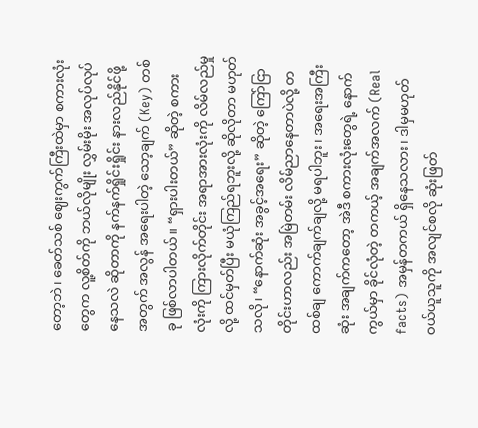တော့ဘဲ၊ ခေတ်သစ် ဈေးကွက်ကြီးထဲမှာ စကားလုံးတွေက လူ့စိတ်ကို ဘယ်လိုမျိုး လွှမ်းမိုး အလုပ်လုပ်နေသလဲ ဆိုတာကို နက်နက်ရှိုင်းရှိုင်း နားလည်နိုင်ဖို့အတွက် အလွန် အရေးပါတဲ့ သော့ချက် (Key) တစ်ခု ဖြစ်လာပါတယ်။ “ရှားပါးတယ်” ဆိုတဲ့ စကားလုံးကို ကြားလိုက်တိုင်း အရာအားလုံးကို လိမ်လည်မှုလို့ ထင်မှတ်ပြီး မယုံကြည်ရဘူးလို့ ဆိုလိုတာ မဟုတ်သလို၊ “နောက်ဆုံး အခွင့်အရေး” ဆိုတဲ့ ကြော်ငြာတိုင်းဟာလည်း အမြဲတမ်း လိမ်ညာနေတာပဲလို့ တထစ်ချ ကောက်ချက်ချလို့ မရပါဘူး၊ အရေးအကြီးဆုံး အချက်ကတော့ အဲဒီ စကားလုံးတွေရဲ့ နောက်ကွယ်မှာ ခိုင်လုံတဲ့ တကယ့် အချက်အလက် (Real facts) အမှန်တကယ် ရှိနေသလား၊ ဒါမှမဟုတ် ဝယ်ယူသူကို အလျင်စလို ဆုံးဖြတ်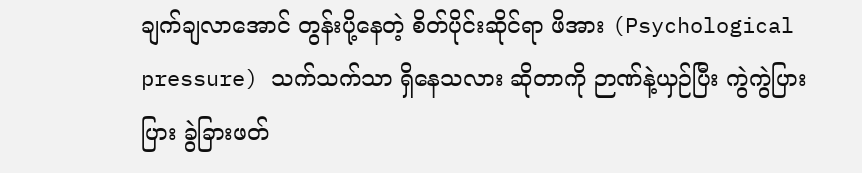ချက်ချလာအောင် တွန်းပို့နေတဲ့ စိတ်ပိုင်းဆိုင်ရာ ဖိအား (Psychological pressure) သက်သက်သာ ရှိနေသလား ဆိုတာကို ဉာဏ်နဲ့ယှဉ်ပြီး ကွဲကွဲပြားပြား ခွဲခြားဖတ်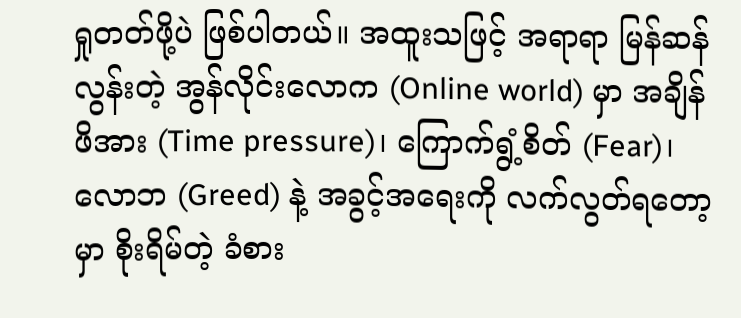ရှုတတ်ဖို့ပဲ ဖြစ်ပါတယ်။ အထူးသဖြင့် အရာရာ မြန်ဆန်လွန်းတဲ့ အွန်လိုင်းလောက (Online world) မှာ အချိန်ဖိအား (Time pressure)၊ ကြောက်ရွံ့စိတ် (Fear)၊ လောဘ (Greed) နဲ့ အခွင့်အရေးကို လက်လွတ်ရတော့မှာ စိုးရိမ်တဲ့ ခံစား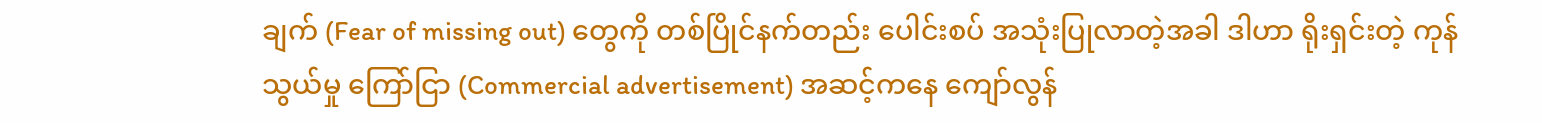ချက် (Fear of missing out) တွေကို တစ်ပြိုင်နက်တည်း ပေါင်းစပ် အသုံးပြုလာတဲ့အခါ ဒါဟာ ရိုးရှင်းတဲ့ ကုန်သွယ်မှု ကြော်ငြာ (Commercial advertisement) အဆင့်ကနေ ကျော်လွန်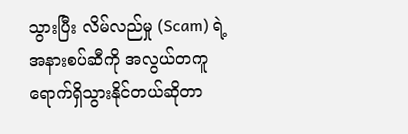သွားပြီး လိမ်လည်မှု (Scam) ရဲ့ အနားစပ်ဆီကို အလွယ်တကူ ရောက်ရှိသွားနိုင်တယ်ဆိုတာ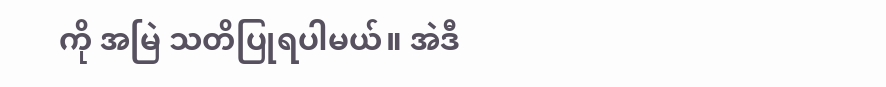ကို အမြဲ သတိပြုရပါမယ်။ အဲဒီ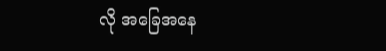လို အခြေအနေ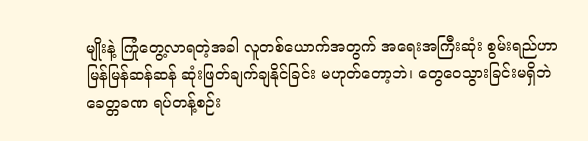မျိုးနဲ့ ကြုံတွေ့လာရတဲ့အခါ လူတစ်ယောက်အတွက် အရေးအကြီးဆုံး စွမ်းရည်ဟာ မြန်မြန်ဆန်ဆန် ဆုံးဖြတ်ချက်ချနိုင်ခြင်း မဟုတ်တော့ဘဲ၊ တွေဝေသွားခြင်းမရှိဘဲ ခေတ္တခဏ ရပ်တန့်စဉ်း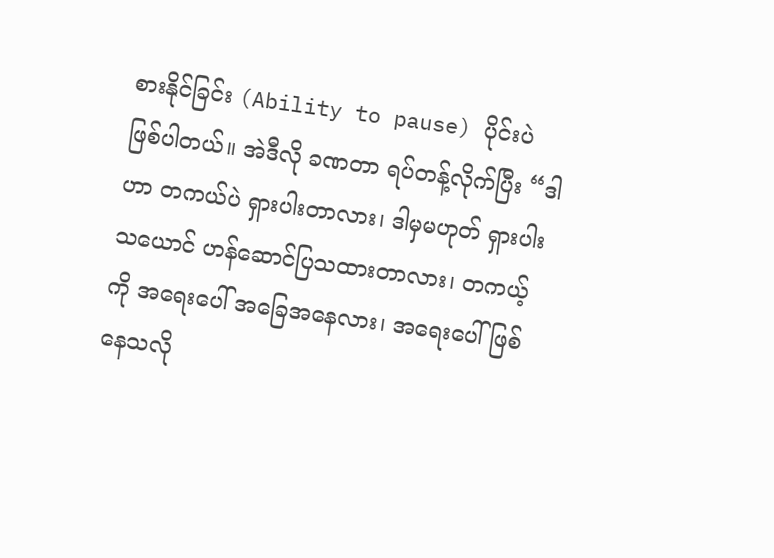စားနိုင်ခြင်း (Ability to pause) ပိုင်းပဲ ဖြစ်ပါတယ်။ အဲဒီလို ခဏတာ ရပ်တန့်လိုက်ပြီး “ဒါဟာ တကယ်ပဲ ရှားပါးတာလား၊ ဒါမှမဟုတ် ရှားပါးသယောင် ဟန်ဆောင်ပြသထားတာလား၊ တကယ့်ကို အရေးပေါ် အခြေအနေလား၊ အရေးပေါ်ဖြစ်နေသလို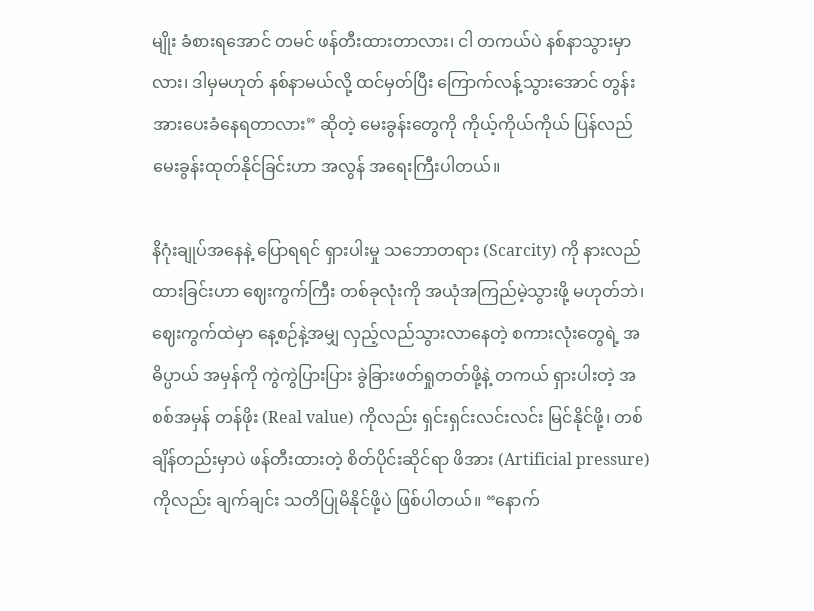မျိုး ခံစားရအောင် တမင် ဖန်တီးထားတာလား၊ ငါ တကယ်ပဲ နစ်နာသွားမှာလား၊ ဒါမှမဟုတ် နစ်နာမယ်လို့ ထင်မှတ်ပြီး ကြောက်လန့်သွားအောင် တွန်းအားပေးခံနေရတာလား” ဆိုတဲ့ မေးခွန်းတွေကို ကိုယ့်ကိုယ်ကိုယ် ပြန်လည် မေးခွန်းထုတ်နိုင်ခြင်းဟာ အလွန် အရေးကြီးပါတယ်။

နိဂုံးချုပ်အနေနဲ့ ပြောရရင် ရှားပါးမှု သဘောတရား (Scarcity) ကို နားလည်ထားခြင်းဟာ ဈေးကွက်ကြီး တစ်ခုလုံးကို အယုံအကြည်မဲ့သွားဖို့ မဟုတ်ဘဲ၊ ဈေးကွက်ထဲမှာ နေ့စဉ်နဲ့အမျှ လှည့်လည်သွားလာနေတဲ့ စကားလုံးတွေရဲ့ အဓိပ္ပာယ် အမှန်ကို ကွဲကွဲပြားပြား ခွဲခြားဖတ်ရှုတတ်ဖို့နဲ့ တကယ် ရှားပါးတဲ့ အစစ်အမှန် တန်ဖိုး (Real value) ကိုလည်း ရှင်းရှင်းလင်းလင်း မြင်နိုင်ဖို့၊ တစ်ချိန်တည်းမှာပဲ ဖန်တီးထားတဲ့ စိတ်ပိုင်းဆိုင်ရာ ဖိအား (Artificial pressure) ကိုလည်း ချက်ချင်း သတိပြုမိနိုင်ဖို့ပဲ ဖြစ်ပါတယ်။ “နောက်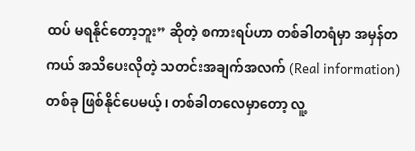ထပ် မရနိုင်တော့ဘူး” ဆိုတဲ့ စကားရပ်ဟာ တစ်ခါတရံမှာ အမှန်တကယ် အသိပေးလိုတဲ့ သတင်းအချက်အလက် (Real information) တစ်ခု ဖြစ်နိုင်ပေမယ့်၊ တစ်ခါတလေမှာတော့ လူ့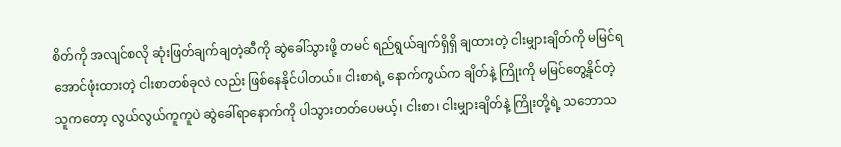စိတ်ကို အလျင်စလို ဆုံးဖြတ်ချက်ချတဲ့ဆီကို ဆွဲခေါ်သွားဖို့ တမင် ရည်ရွယ်ချက်ရှိရှိ ချထားတဲ့ ငါးမျှားချိတ်ကို မမြင်ရအောင်ဖုံးထားတဲ့ ငါးစာတစ်ခုလဲ လည်း ဖြစ်နေနိုင်ပါတယ်။ ငါးစာရဲ့‌ နောက်ကွယ်က ချိတ်နဲ့ ကြိုးကို မမြင်တွေ့နိုင်တဲ့ သူကတော့ လွယ်လွယ်ကူကူပဲ ဆွဲခေါ်ရာနောက်ကို ပါသွားတတ်ပေမယ့်၊ ငါးစာ၊ ငါးမျှားချိတ်နဲ့ ကြိုးတို့ရဲ့ သဘောသ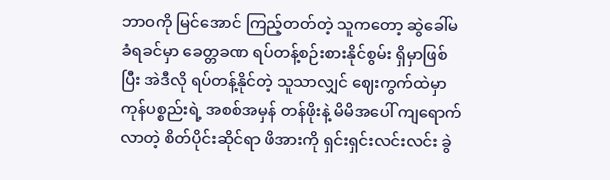ဘာဝကို မြင်အောင် ကြည့်တတ်တဲ့ သူကတော့ ဆွဲခေါ်မခံရခင်မှာ ခေတ္တခဏ ရပ်တန့်စဉ်းစားနိုင်စွမ်း ရှိမှာဖြစ်ပြီး အဲဒီလို ရပ်တန့်နိုင်တဲ့ သူသာလျှင် ဈေးကွက်ထဲမှာ ကုန်ပစ္စည်းရဲ့ အစစ်အမှန် တန်ဖိုးနဲ့ မိမိအပေါ် ကျရောက်လာတဲ့ စိတ်ပိုင်းဆိုင်ရာ ဖိအားကို ရှင်းရှင်းလင်းလင်း ခွဲ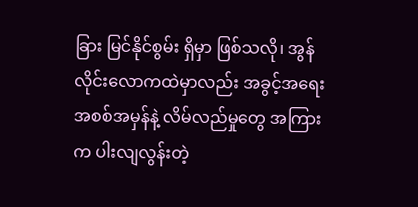ခြား မြင်နိုင်စွမ်း ရှိမှာ ဖြစ်သလို၊ အွန်လိုင်းလောကထဲမှာလည်း အခွင့်အရေး အစစ်အမှန်နဲ့ လိမ်လည်မှုတွေ အကြားက ပါးလျလွန်းတဲ့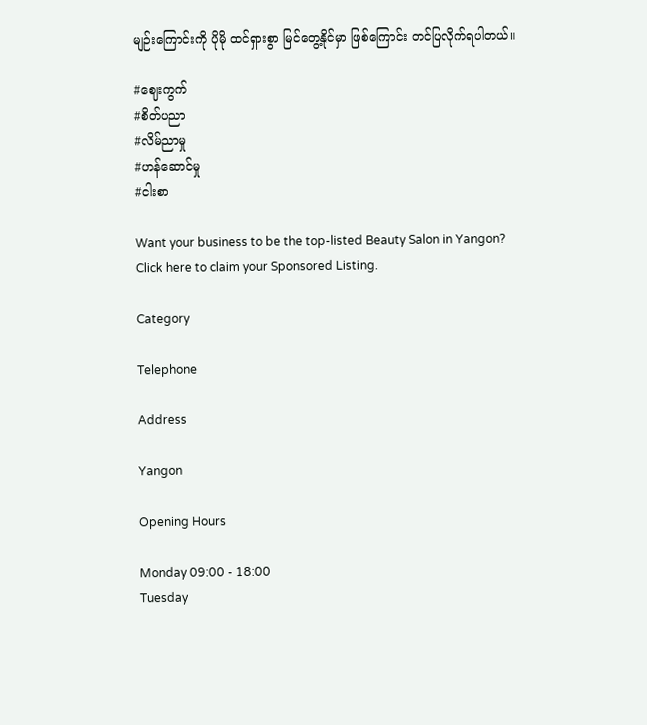မျဉ်းကြောင်းကို ပိုမို ထင်ရှားစွာ မြင်တွေ့နိုင်မှာ ဖြစ်ကြောင်း တင်ပြလိုက်ရပါတယ်။

#ဈေးကွက်
#စိတ်ပညာ
#လိမ်ညာမှု
#ဟန်ဆောင်မှု
#ငါးစာ

Want your business to be the top-listed Beauty Salon in Yangon?
Click here to claim your Sponsored Listing.

Category

Telephone

Address

Yangon

Opening Hours

Monday 09:00 - 18:00
Tuesday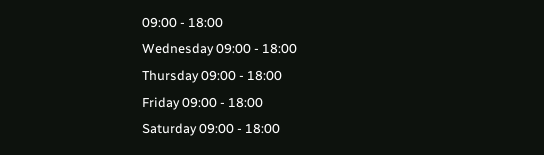09:00 - 18:00
Wednesday 09:00 - 18:00
Thursday 09:00 - 18:00
Friday 09:00 - 18:00
Saturday 09:00 - 18:00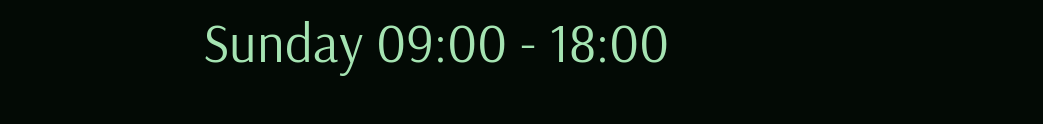Sunday 09:00 - 18:00